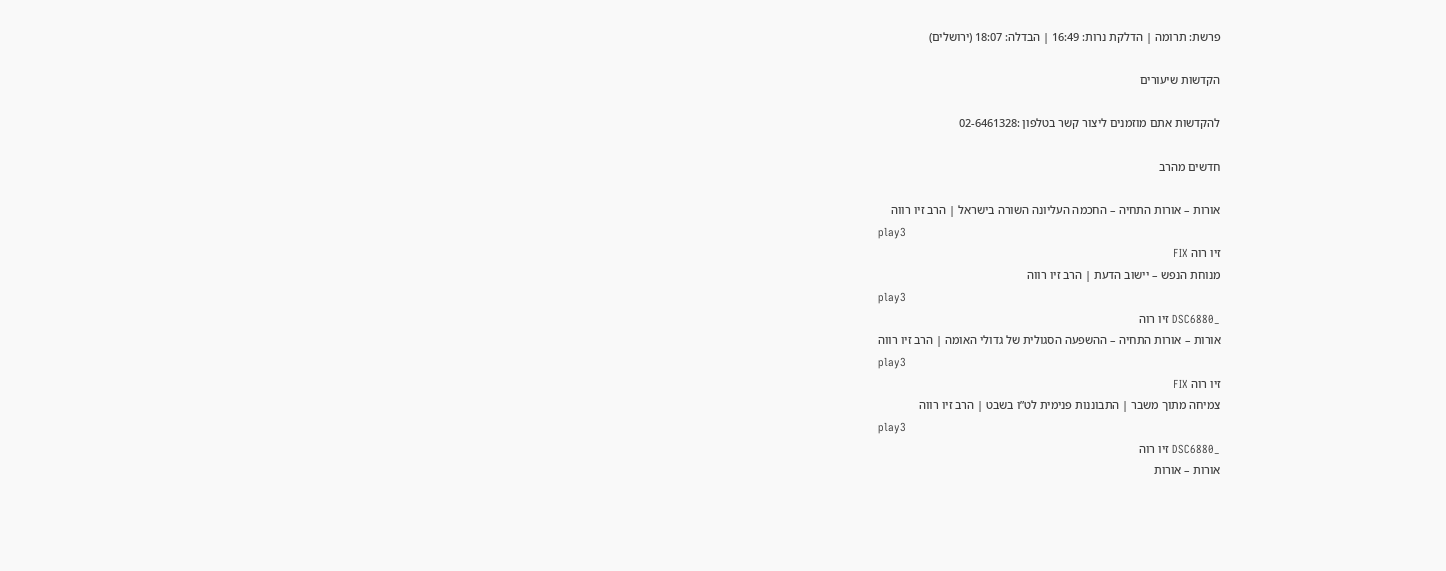פרשת: תרומה | הדלקת נרות: 16:49 | הבדלה: 18:07 (ירושלים)

הקדשות שיעורים

להקדשות אתם מוזמנים ליצור קשר בטלפון :02-6461328

חדשים מהרב

אורות – אורות התחיה – החכמה העליונה השורה בישראל | הרב זיו רווה
play3
זיו רוה FIX
מנוחת הנפש – יישוב הדעת | הרב זיו רווה
play3
_DSC6880 זיו רוה
אורות – אורות התחיה – ההשפעה הסגולית של גדולי האומה | הרב זיו רווה
play3
זיו רוה FIX
צמיחה מתוך משבר | התבוננות פנימית לט”ו בשבט | הרב זיו רווה
play3
_DSC6880 זיו רוה
אורות – אורות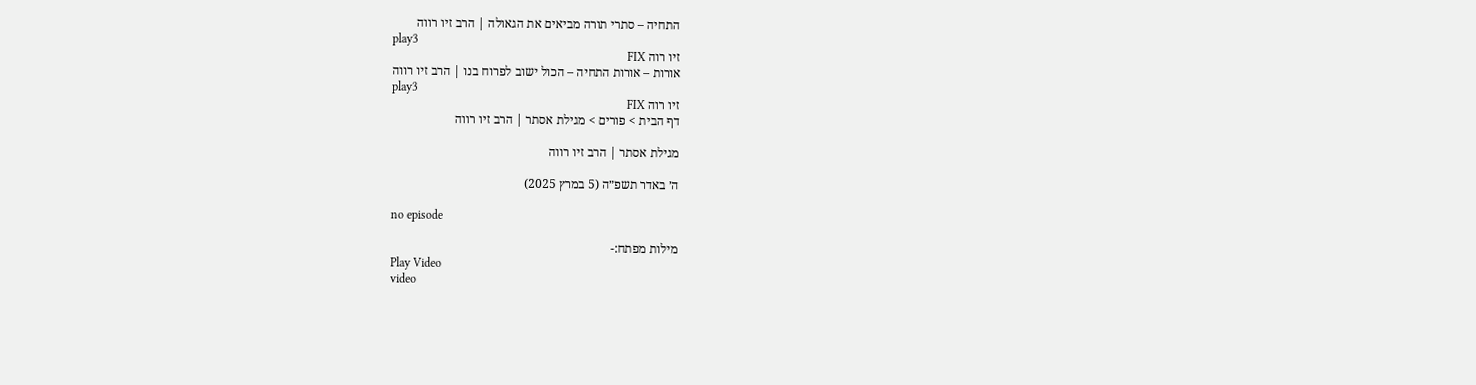התחיה – סתרי תורה מביאים את הגאולה | הרב זיו רווה
play3
זיו רוה FIX
אורות – אורות התחיה – הכול ישוב לפרוח בנו | הרב זיו רווה
play3
זיו רוה FIX
דף הבית > פורים > מגילת אסתר | הרב זיו רווה

מגילת אסתר | הרב זיו רווה

ה׳ באדר תשפ״ה (5 במרץ 2025)

no episode

מילות מפתח:-
Play Video
video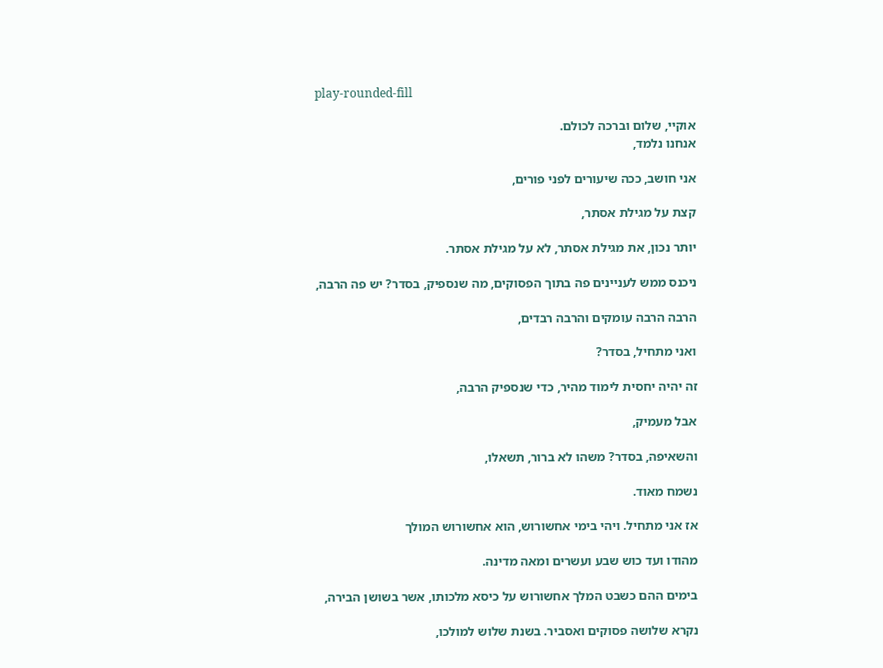play-rounded-fill

אוקיי, שלום וברכה לכולם.
אנחנו נלמד,

אני חושב, ככה שיעורים לפני פורים,

קצת על מגילת אסתר,

יותר נכון, את מגילת אסתר, לא על מגילת אסתר.

ניכנס ממש לעניינים פה בתוך הפסוקים, מה שנספיק, בסדר? יש פה הרבה,

הרבה הרבה עומקים והרבה רבדים,

ואני מתחיל, בסדר?

זה יהיה יחסית לימוד מהיר, כדי שנספיק הרבה,

אבל מעמיק,

והשאיפה, בסדר? משהו לא ברור, תשאלו,

נשמח מאוד.

אז אני מתחיל. ויהי בימי אחשורוש, הוא אחשורוש המולך

מהודו ועד כוש שבע ועשרים ומאה מדינה.

בימים ההם כשבט המלך אחשורוש על כיסא מלכותו, אשר בשושן הבירה,

נקרא שלושה פסוקים ואסביר. בשנת שלוש למולכו,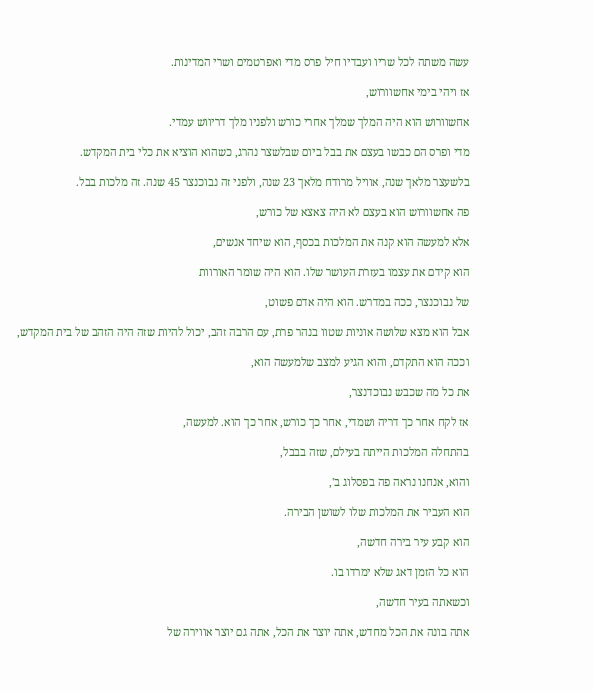עשה משתה לכל שריו ועבדיו חיל פרס מדי ואפרטמים ושרי המדינות.

אז ויהי בימי אחשוורוש,

אחשוורוש הוא היה המלך שמלך אחרי כורש ולפניו מלך דריווש עמדי.

מדי ופרס הם כבשו בעצם את בבל ביום שבלשצר נהרג, כשהוא הוציא את כלי בית המקדש.

בלשעצר מלאך שנה, אוויל מרודח מלאך 23 שנה, ולפני זה נבוכנצר 45 שנה. זה מלכות בבל.

פה אחשוורוש הוא בעצם לא היה צאצא של כורש,

אלא למעשה הוא קנה את המלכות בכסף, הוא שיחד אנשים,

הוא קידם את עצמו בעזרת העושר שלו. הוא היה שומר האורוות

של נבוכנצר, ככה במדרש. הוא היה אדם פשוט,

אבל הוא מצא שלושה אוניות שטוו בנהר פרת, עם הרבה זהב, יכול להיות שזה היה הזהב של בית המקדש,

וככה הוא התקדם, והוא הגיע למצב שלמעשה הוא,

את כל מה שכבש נבוכדנצר,

אז לקח אחר כך דריה ושמדי, אחר כך כורש, אחר כך הוא. למעשה,

בהתחלה המלכות הייתה בעילם, שזה בבבל,

והוא, אנחנו נראה פה בפסלוג ב',

הוא העביר את המלכות שלו לשושן הבירה.

הוא קבע עיר בירה חדשה,

הוא כל הזמן דאג שלא ימרדו בו.

וכשאתה בעיר חדשה,

אתה בונה את הכל מחדש, אתה יוצר את הכל, אתה גם יוצר אווירה של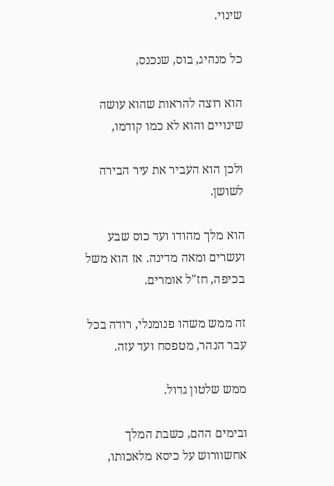שינוי.

כל מנהיג, בוס, שנכנס,

הוא רוצה להראות שהוא עושה שינויים והוא לא כמו קודמו,

ולכן הוא העביר את עיר הבירה לשושן.

הוא מלך מהודו ועד כוס שבע ועשרים ומאה מדינה. אז הוא משל בכיפה, חז"ל אומרים.

זה ממש משהו פנומנלי, רודה בכל עבר הנהר, מטפסח ועד עזה.

ממש שלטון גדול.

ובימים ההם, כשבת המלך אחשוורוש על כיסא מלאכותו,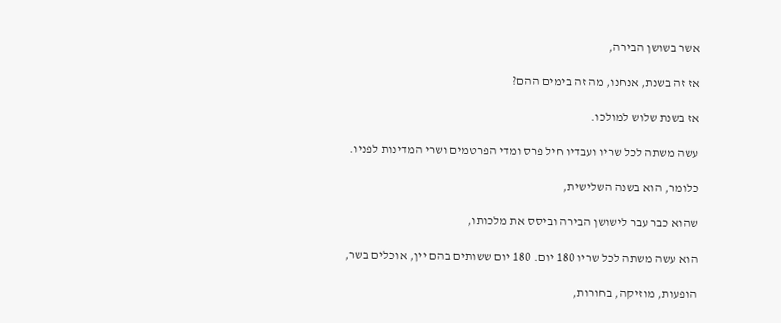אשר בשושן הבירה,

אז זה בשנת, אנחנו, מה זה בימים ההם?

אז בשנת שלוש למולכו.

עשה משתה לכל שריו ועבדיו חיל פרס ומדי הפרטמים ושרי המדינות לפניו.

כלומר, הוא בשנה השלישית,

שהוא כבר עבר לישושן הבירה וביסס את מלכותו,

הוא עשה משתה לכל שריו 180 יום. 180 יום ששותים בהם יין, אוכלים בשר,

הופעות, מוזיקה, בחורות,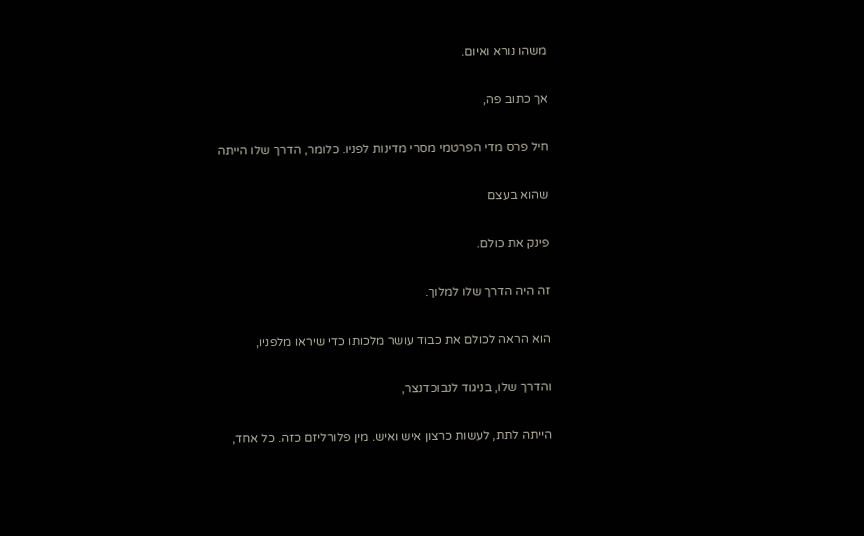משהו נורא ואיום.

אך כתוב פה,

חיל פרס מדי הפרטמי מסרי מדינות לפניו. כלומר, הדרך שלו הייתה

שהוא בעצם

פינק את כולם.

זה היה הדרך שלו למלוך.

הוא הראה לכולם את כבוד עושר מלכותו כדי שיראו מלפניו,

והדרך שלו, בניגוד לנבוכדנצר,

הייתה לתת, לעשות כרצון איש ואיש. מין פלורליזם כזה. כל אחד,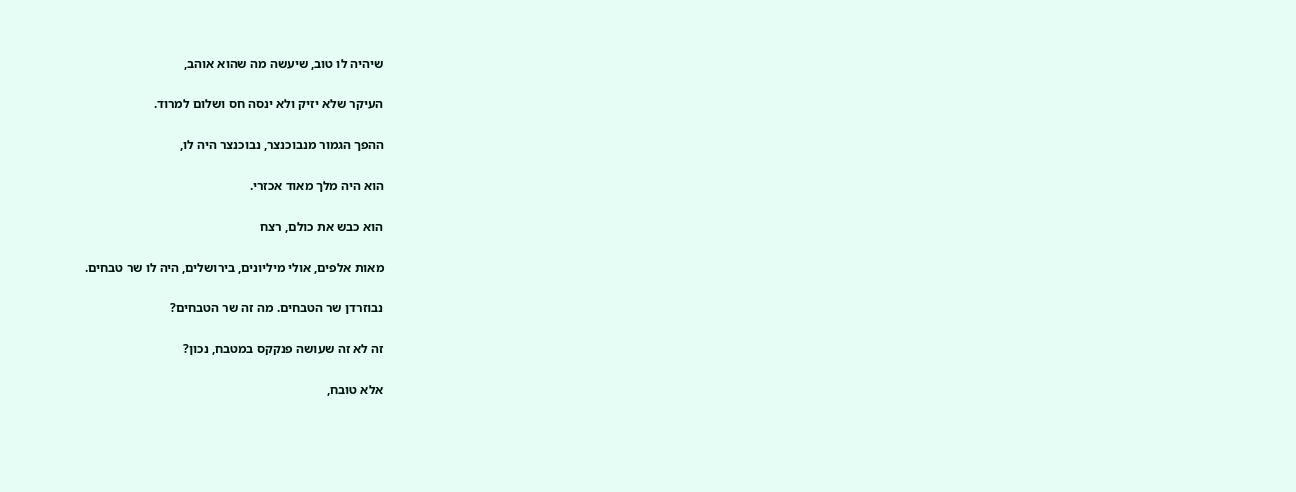שיהיה לו טוב, שיעשה מה שהוא אוהב,

העיקר שלא יזיק ולא ינסה חס ושלום למרוד.

ההפך הגמור מנבוכנצר, נבוכנצר היה לו,

הוא היה מלך מאוד אכזרי.

הוא כבש את כולם, רצח

מאות אלפים, אולי מיליונים, בירושלים, היה לו שר טבחים.

נבוזרדן שר הטבחים. מה זה שר הטבחים?

זה לא זה שעושה פנקקס במטבח, נכון?

אלא טובח,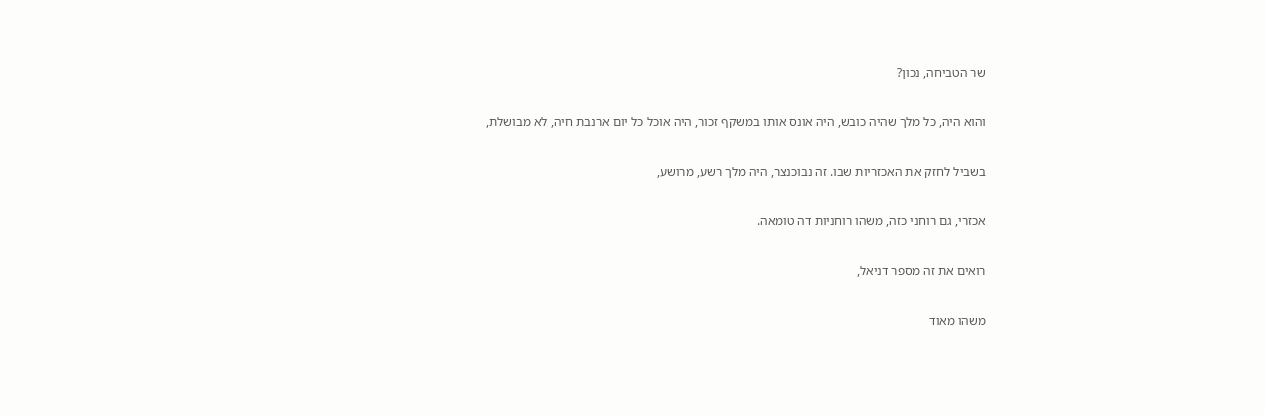שר הטביחה, נכון?

והוא היה, כל מלך שהיה כובש, היה אונס אותו במשקף זכור, היה אוכל כל יום ארנבת חיה, לא מבושלת,

בשביל לחזק את האכזריות שבו. זה נבוכנצר, היה מלך רשע, מרושע,

אכזרי, גם רוחני כזה, משהו רוחניות דה טומאה.

רואים את זה מספר דניאל,

משהו מאוד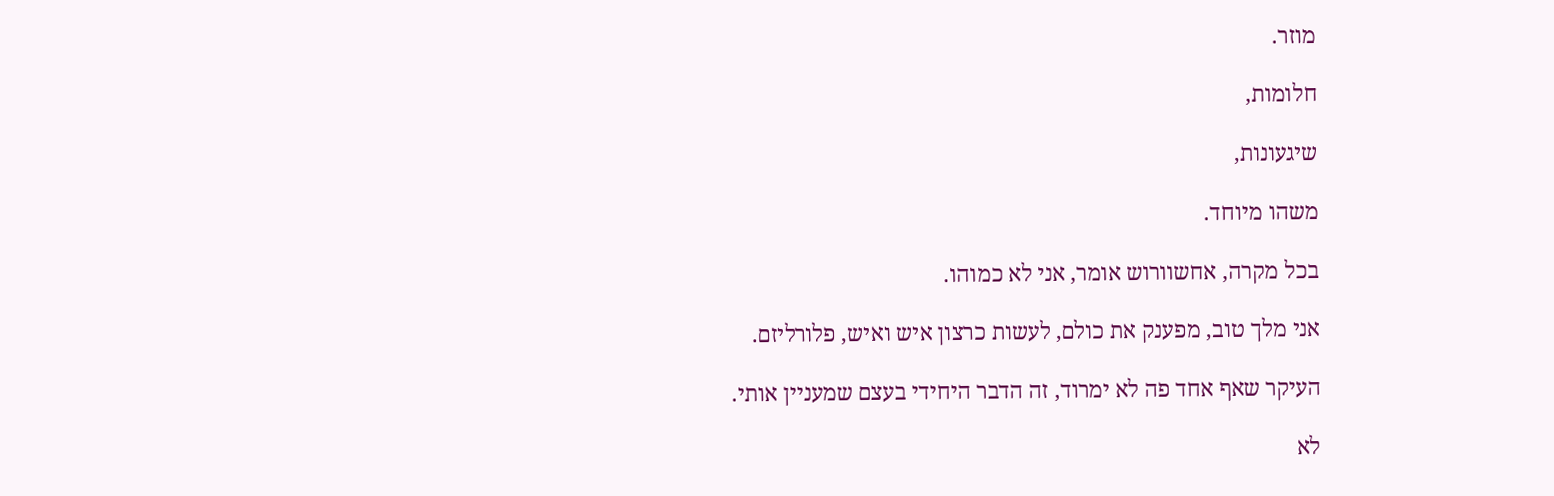מוזר.

חלומות,

שיגעונות,

משהו מיוחד.

בכל מקרה, אחשוורוש אומר, אני לא כמוהו.

אני מלך טוב, מפענק את כולם, לעשות כרצון איש ואיש, פלורליזם.

העיקר שאף אחד פה לא ימרוד, זה הדבר היחידי בעצם שמעניין אותי.

לא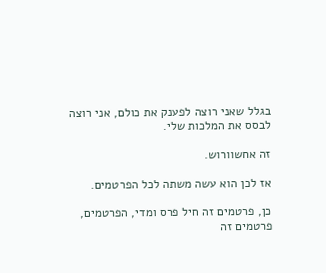בגלל שאני רוצה לפענק את כולם, אני רוצה לבסס את המלכות שלי.

זה אחשוורוש.

אז לכן הוא עשה משתה לכל הפרטמים.

כן, פרטמים זה חיל פרס ומדי, הפרטמים, פרטמים זה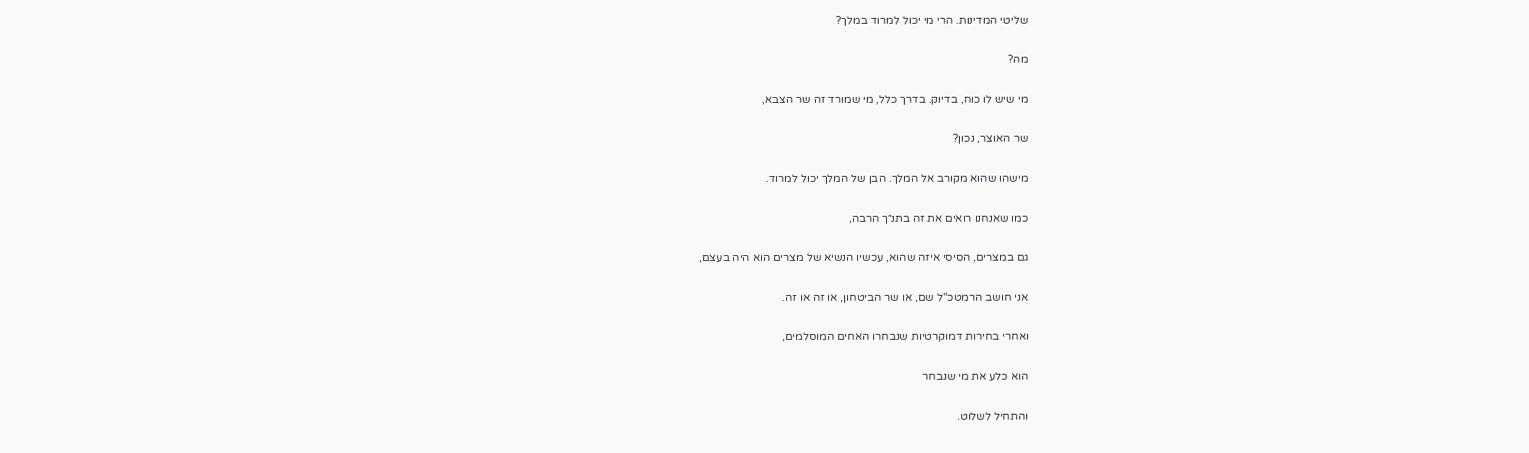שליטי המדינות. הרי מי יכול למרוד במלך?

מה?

מי שיש לו כוח, בדיוק. בדרך כלל, מי שמורד זה שר הצבא,

שר האוצר, נכון?

מישהו שהוא מקורב אל המלך. הבן של המלך יכול למרוד.

כמו שאנחנו רואים את זה בתנ״ך הרבה,

גם במצרים, הסיסי איזה שהוא, עכשיו הנשיא של מצרים הוא היה בעצם,

אני חושב הרמטכ"ל שם, או שר הביטחון, או זה או זה.

ואחרי בחירות דמוקרטיות שנבחרו האחים המוסלמים,

הוא כלע את מי שנבחר

והתחיל לשלוט.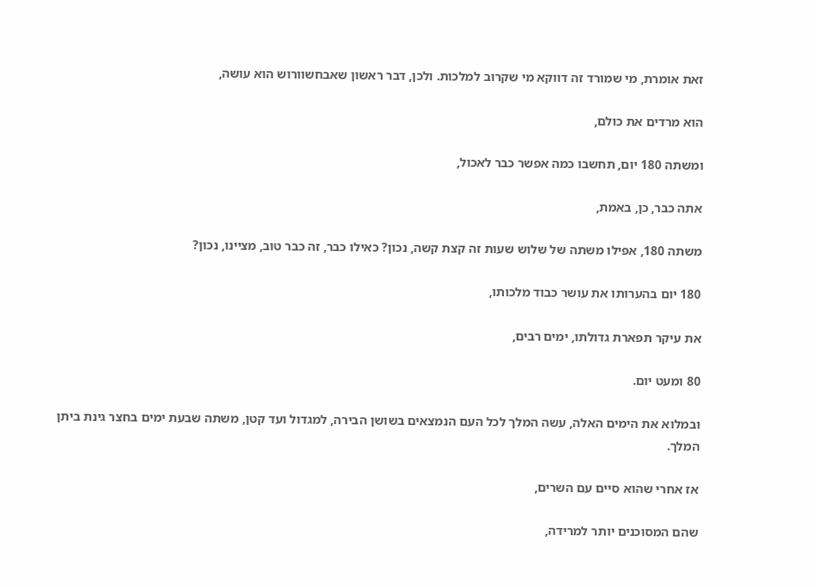זאת אומרת, מי שמורד זה דווקא מי שקרוב למלכות. ולכן, דבר ראשון שאבחשוורוש הוא עושה,

הוא מרדים את כולם,

ומשתה 180 יום, תחשבו כמה אפשר כבר לאכול,

אתה כבר, כן, באמת,

משתה 180, אפילו משתה של שלוש שעות זה קצת קשה, נכון? כאילו כבר, זה כבר טוב, מציינו, נכון?

180 יום בהערותו את עושר כבוד מלכותו,

את עיקר תפארת גדולתו, ימים רבים,

80 ומעט יום.

ובמלוא את הימים האלה, עשה המלך לכל העם הנמצאים בשושן הבירה, למגדול ועד קטן, משתה שבעת ימים בחצר גינת ביתן המלך.

אז אחרי שהוא סיים עם השרים,

שהם המסוכנים יותר למרידה,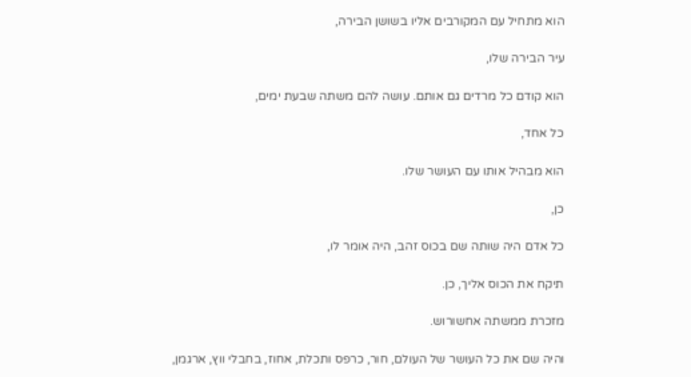הוא מתחיל עם המקורבים אליו בשושן הבירה,

עיר הבירה שלו,

הוא קודם כל מרדים גם אותם. עושה להם משתה שבעת ימים,

כל אחד,

הוא מבהיל אותו עם העושר שלו.

כן,

כל אדם היה שותה שם בכוס זהב, היה אומר לו,

תיקח את הכוס אליך, כן.

מזכרת ממשתה אחשורוש.

והיה שם את כל העושר של העולם, חור, כרפס ותכלת, אחוז, בחבלי ווץ, ארגמן,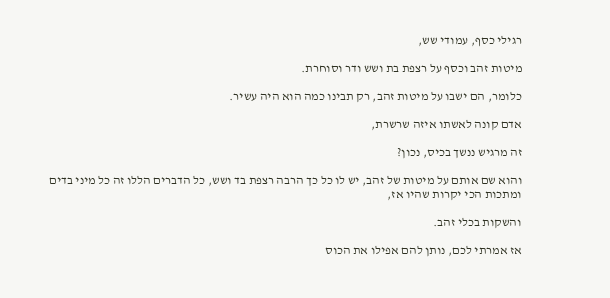רגילי כסף, עמודי שש,

מיטות זהב וכסף על רצפת בת ושש ודר וסוחרת.

כלומר, הם ישבו על מיטות זהב, רק תבינו כמה הוא היה עשיר.

אדם קונה לאשתו איזה שרשרת,

זה מרגיש ננשך בכיס, נכון?

והוא שם אותם על מיטות של זהב, יש לו כל כך הרבה רצפת בד ושש, כל הדברים הללו זה כל מיני בדים ומתכות הכי יקרות שהיו אז,

והשקות בכלי זהב.

אז אמרתי לכם, נותן להם אפילו את הכוס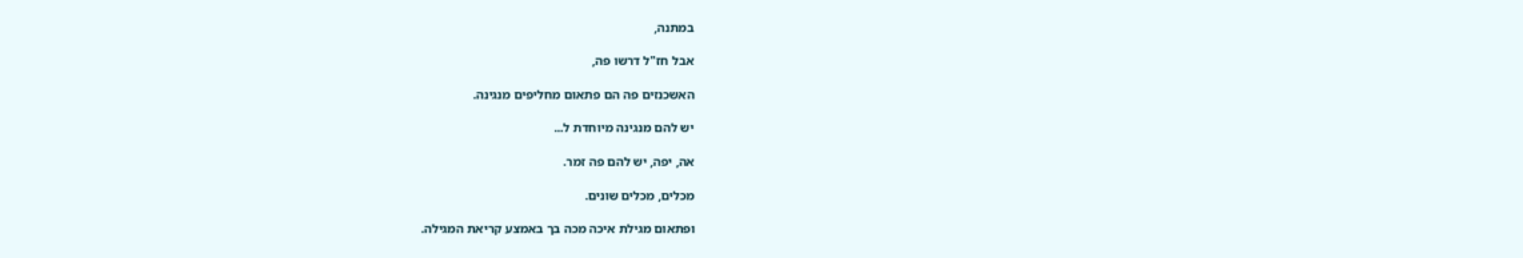במתנה,

אבל חז"ל דרשו פה,

האשכנזים פה הם פתאום מחליפים מנגינה.

יש להם מנגינה מיוחדת ל...

אה, יפה, יש להם פה זמר.

מכלים, מכלים שונים.

ופתאום מגילת איכה מכה בך באמצע קריאת המגילה.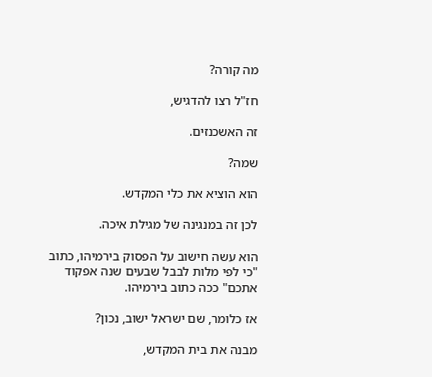מה קורה?

חז"ל רצו להדגיש,

זה האשכנזים.

שמה?

הוא הוציא את כלי המקדש.

לכן זה במנגינה של מגילת איכה.

הוא עשה חישוב על הפסוק בירמיהו, כתוב "כי לפי מלות לבבל שבעים שנה אפקוד אתכם" ככה כתוב בירמיהו.

אז כלומר, שם ישראל ישוב, נכון?

מבנה את בית המקדש,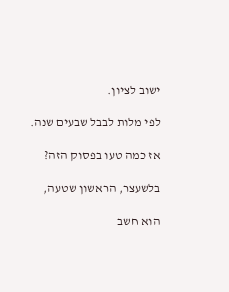ישוב לציון.

לפי מלות לבבל שבעים שנה.

אז כמה טעו בפסוק הזה?

בלשעצר, הראשון שטעה,

הוא חשב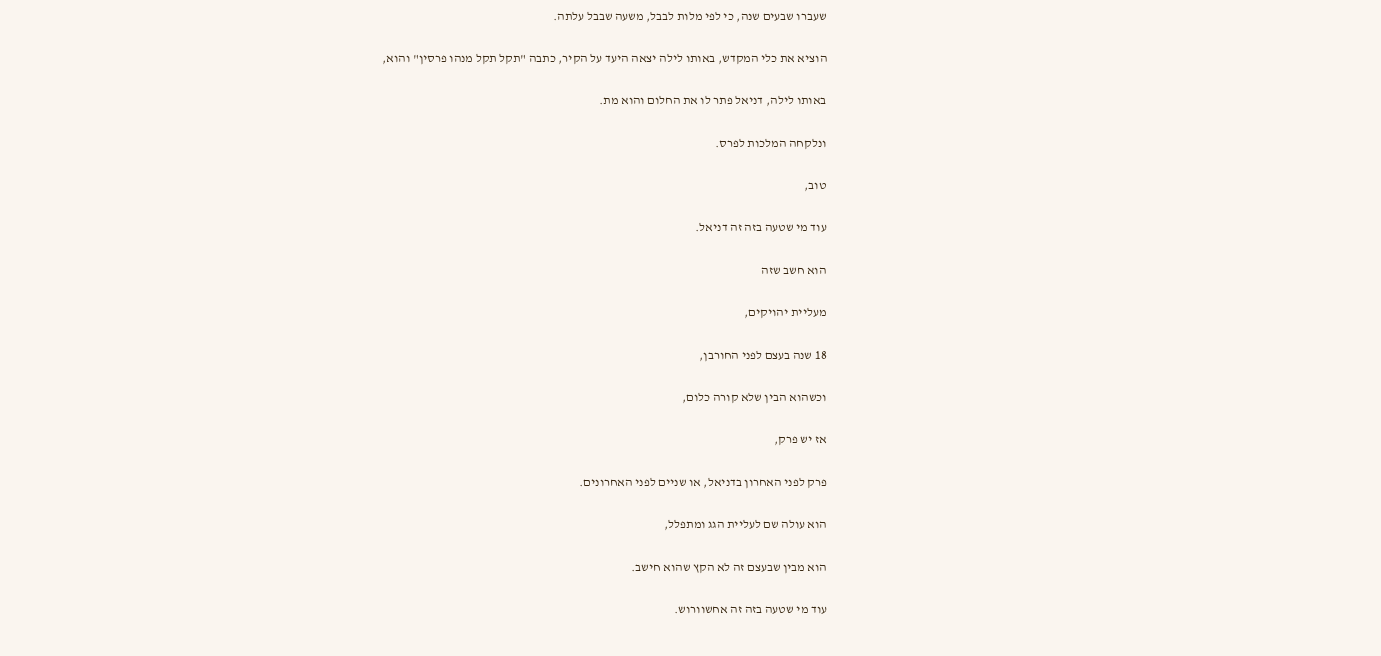שעברו שבעים שנה, כי לפי מלות לבבל, משעה שבבל עלתה.

הוציא את כלי המקדש, באותו לילה יצאה היעד על הקיר, כתבה "תקל תקל מנהו פרסין" והוא,

באותו לילה, דניאל פתר לו את החלום והוא מת.

ונלקחה המלכות לפרס.

טוב,

עוד מי שטעה בזה זה דניאל.

הוא חשב שזה

מעליית יהויקים,

18 שנה בעצם לפני החורבן,

וכשהוא הבין שלא קורה כלום,

אז יש פרק,

פרק לפני האחרון בדניאל, או שניים לפני האחרונים.

הוא עולה שם לעליית הגג ומתפלל,

הוא מבין שבעצם זה לא הקץ שהוא חישב.

עוד מי שטעה בזה זה אחשוורוש.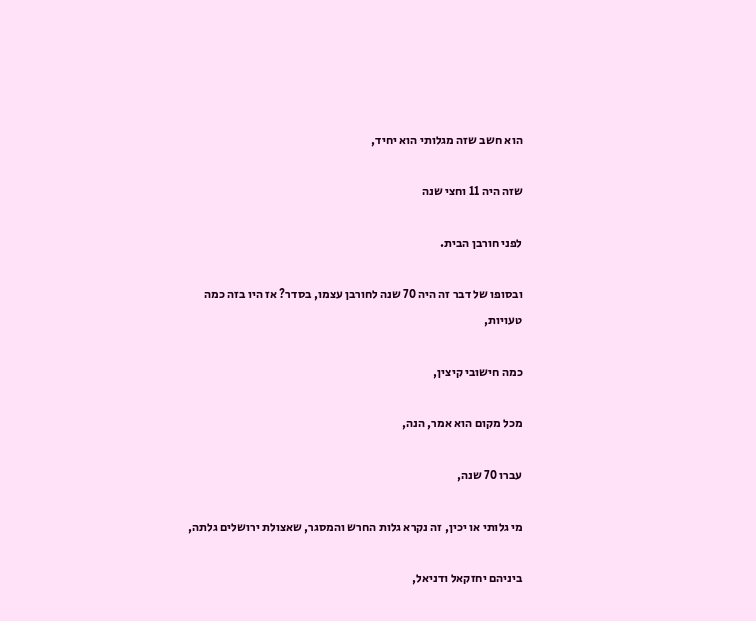הוא חשב שזה מגלותי הוא יחיד,

שזה היה 11 וחצי שנה

לפני חורבן הבית.

ובסופו של דבר זה היה 70 שנה לחורבן עצמו, בסדר? אז היו בזה כמה טעויות,

כמה חישובי קיצין,

מכל מקום הוא אמר, הנה,

עברו 70 שנה,

מי גלותי או יכין, זה נקרא גלות החרש והמסגר, שאצולת ירושלים גלתה,

ביניהם יחזקאל ודניאל,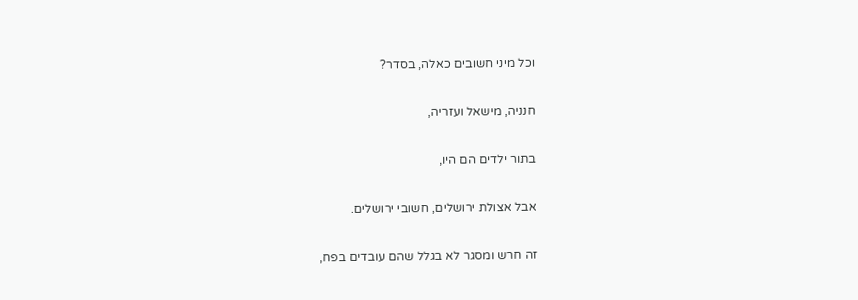וכל מיני חשובים כאלה, בסדר?

חנניה, מישאל ועזריה,

בתור ילדים הם היו,

אבל אצולת ירושלים, חשובי ירושלים.

זה חרש ומסגר לא בגלל שהם עובדים בפח,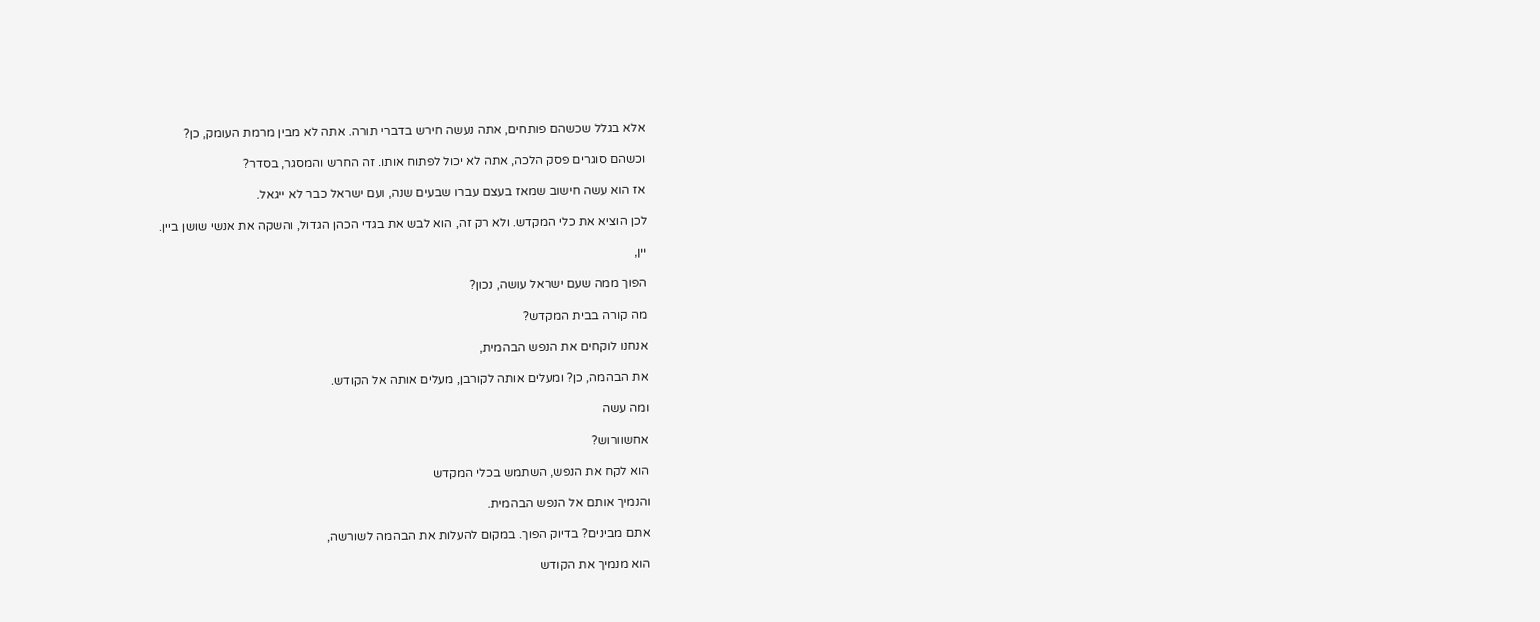אלא בגלל שכשהם פותחים, אתה נעשה חירש בדברי תורה. אתה לא מבין מרמת העומק, כן?

וכשהם סוגרים פסק הלכה, אתה לא יכול לפתוח אותו. זה החרש והמסגר, בסדר?

אז הוא עשה חישוב שמאז בעצם עברו שבעים שנה, ועם ישראל כבר לא ייגאל.

לכן הוציא את כלי המקדש. ולא רק זה, הוא לבש את בגדי הכהן הגדול, והשקה את אנשי שושן ביין.

יין,

הפוך ממה שעם ישראל עושה, נכון?

מה קורה בבית המקדש?

אנחנו לוקחים את הנפש הבהמית,

את הבהמה, כן? ומעלים אותה לקורבן, מעלים אותה אל הקודש.

ומה עשה

אחשוורוש?

הוא לקח את הנפש, השתמש בכלי המקדש

והנמיך אותם אל הנפש הבהמית.

אתם מבינים? בדיוק הפוך. במקום להעלות את הבהמה לשורשה,

הוא מנמיך את הקודש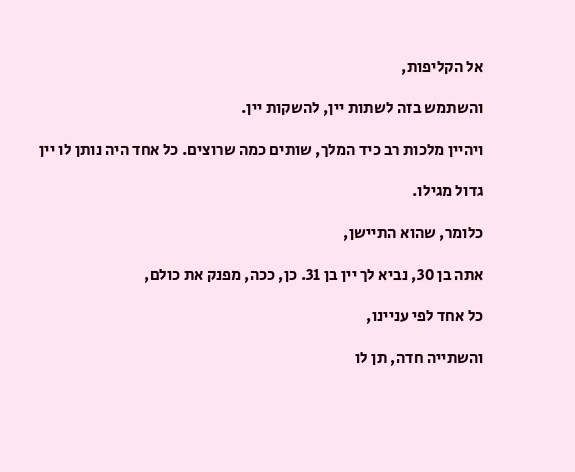אל הקליפות,

והשתמש בזה לשתות יין, להשקות יין.

ויהיין מלכות רב כיד המלך, שותים כמה שרוצים. כל אחד היה נותן לו יין

גדול מגילו.

כלומר, שהוא התיישן,

אתה בן 30, נביא לך יין בן 31. כן, ככה, מפנק את כולם,

כל אחד לפי עניינו,

והשתייה חדה, תן לו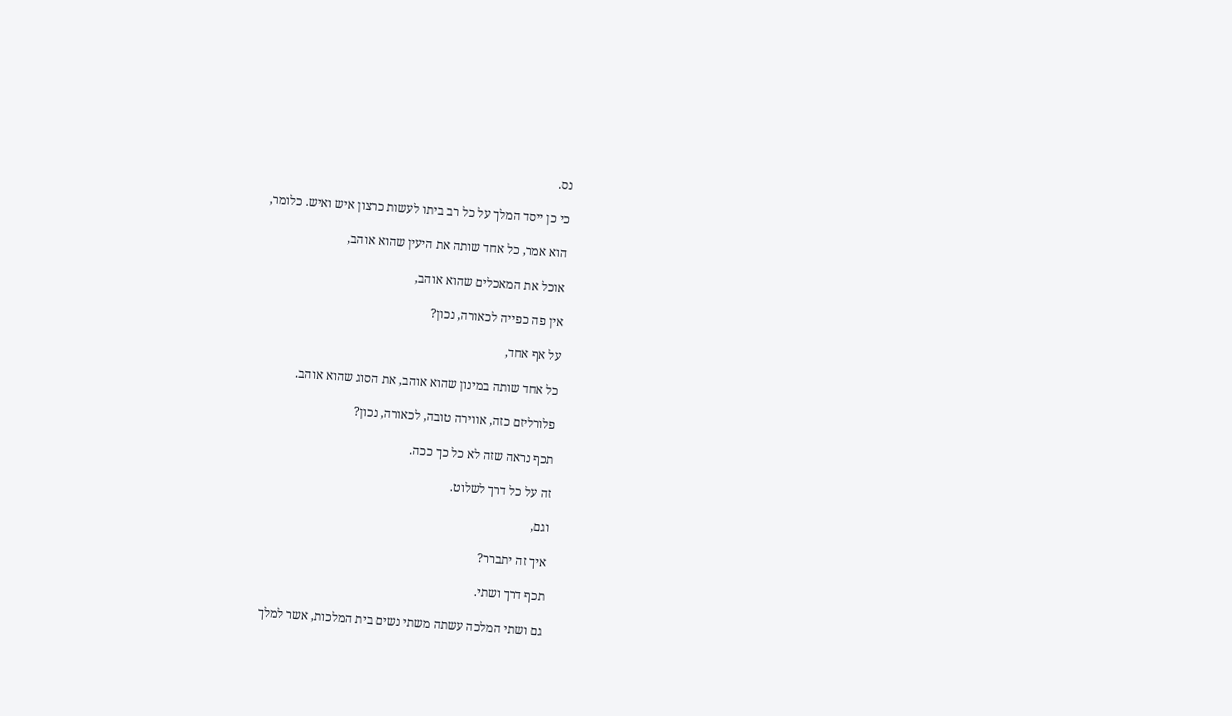נס.

כי כן ייסד המלך על כל רב ביתו לעשות כרצון איש ואיש. כלומר,

הוא אמר, כל אחד שותה את היעין שהוא אוהב,

אוכל את המאכלים שהוא אוהב,

אין פה כפייה לכאורה, נכון?

על אף אחד,

כל אחד שותה במינון שהוא אוהב, את הסוג שהוא אוהב.

פלורליזם כזה, אווירה טובה, לכאורה, נכון?

תכף נראה שזה לא כל כך ככה.

זה על כל דרך לשלוט.

וגם,

איך זה יתברר?

תכף דרך ושתי.

גם ושתי המלכה עשתה משתי נשים בית המלכות, אשר למלך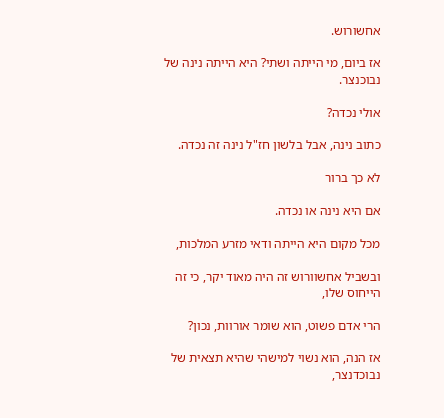אחשורוש.

אז ביום, מי הייתה ושתי? היא הייתה נינה של נבוכנצר.

אולי נכדה?

כתוב נינה, אבל בלשון חז"ל נינה זה נכדה.

לא כך ברור

אם היא נינה או נכדה.

מכל מקום היא הייתה ודאי מזרע המלכות,

ובשביל אחשוורוש זה היה מאוד יקר, כי זה הייחוס שלו,

הרי אדם פשוט, הוא שומר אורוות, נכון?

אז הנה, הוא נשוי למישהי שהיא תצאית של נבוכדנצר,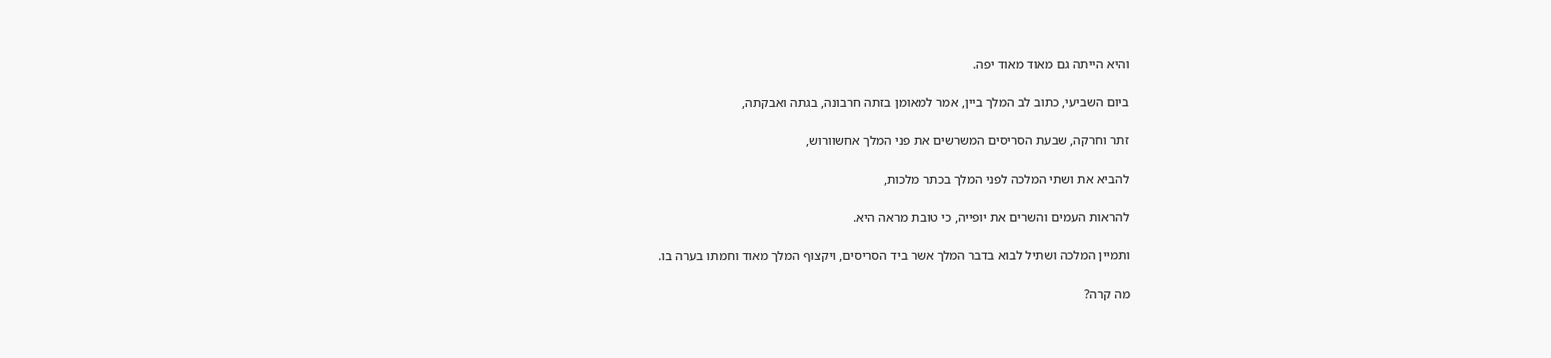והיא הייתה גם מאוד מאוד יפה.

ביום השביעי, כתוב לב המלך ביין, אמר למאומן בזתה חרבונה, בגתה ואבקתה,

זתר וחרקה, שבעת הסריסים המשרשים את פני המלך אחשוורוש,

להביא את ושתי המלכה לפני המלך בכתר מלכות,

להראות העמים והשרים את יופייה, כי טובת מראה היא.

ותמיין המלכה ושתיל לבוא בדבר המלך אשר ביד הסריסים, ויקצוף המלך מאוד וחמתו בערה בו.

מה קרה?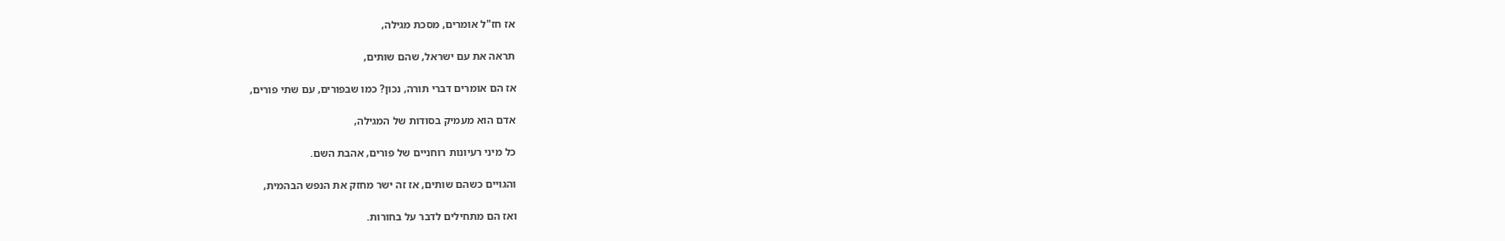אז חז"ל אומרים, מסכת מגילה,

תראה את עם ישראל, שהם שותים,

אז הם אומרים דברי תורה, נכון? כמו שבפורים, עם שתי פורים,

אדם הוא מעמיק בסודות של המגילה,

כל מיני רעיונות רוחניים של פורים, אהבת השם.

והגויים כשהם שותים, אז זה ישר מחזק את הנפש הבהמית,

ואז הם מתחילים לדבר על בחורות.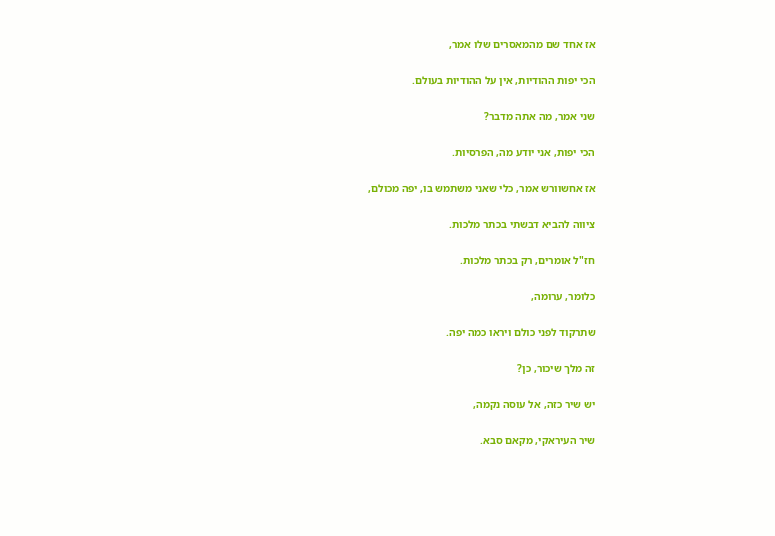אז אחד שם מהמאסרים שלו אמר,

הכי יפות ההודיות, אין על ההודיות בעולם.

שני אמר, מה אתה מדבר?

הכי יפות, אני יודע מה, הפרסיות.

אז אחשוורש אמר, כלי שאני משתמש בו, יפה מכולם,

ציווה להביא דבשתי בכתר מלכות.

חז"ל אומרים, רק בכתר מלכות.

כלומר, ערומה,

שתרקוד לפני כולם ויראו כמה יפה.

זה מלך שיכור, כן?

יש שיר כזה, אל עוסה נקמה,

שיר העיראקי, מקאם סבא.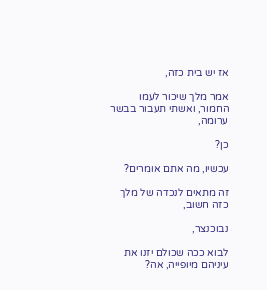אז יש בית כזה,

אמר מלך שיכור לעמו החמור, ואשתי תעבור בבשר ערומה,

כן?

עכשיו, מה אתם אומרים?

זה מתאים לנכדה של מלך כזה חשוב,

נבוכנצר,

לבוא ככה שכולם יזנו את עיניהם מיופייה, אה?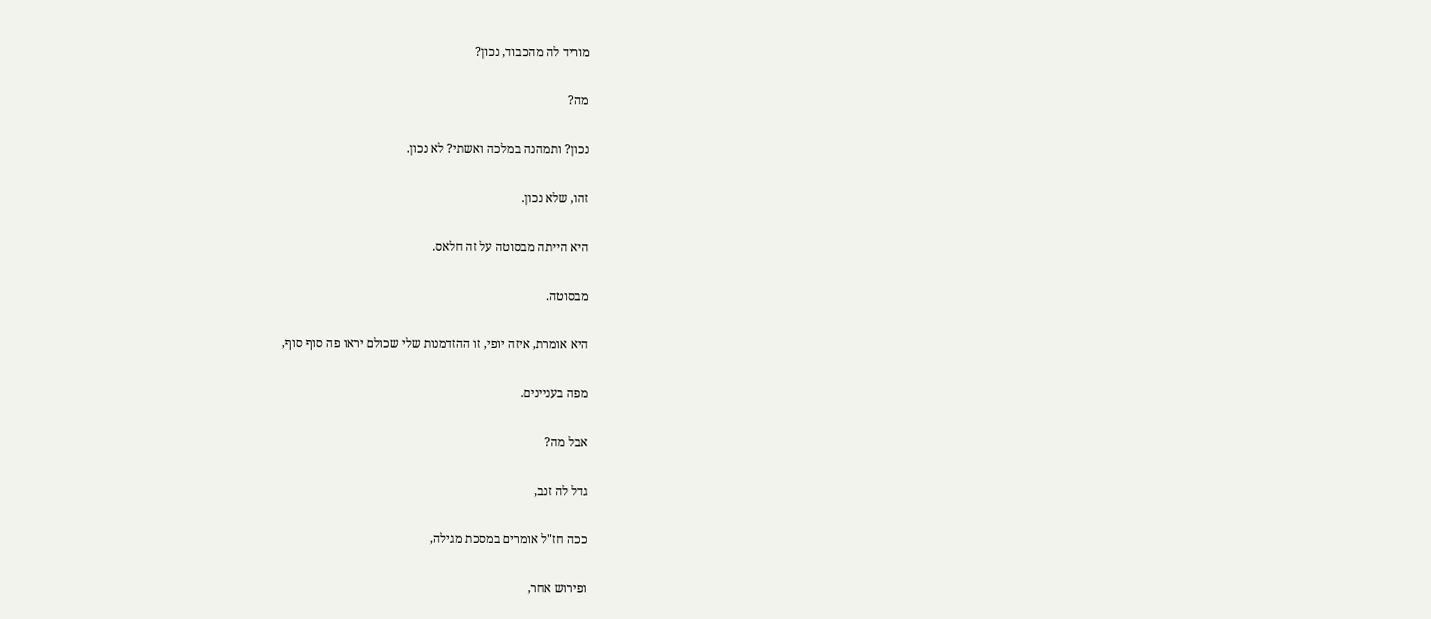מוריד לה מהכבוד, נכון?

מה?

נכון? ותמהנה במלכה ואשתי? לא נכון.

זהו, שלא נכון.

היא הייתה מבסוטה על זה חלאס.

מבסוטה.

היא אומרת, איזה יופי, זו ההזדמנות שלי שכולם יראו פה סוף סוף,

מפה בעניינים.

אבל מה?

גדל לה זנב,

ככה חז"ל אומרים במסכת מגילה,

ופירוש אחר,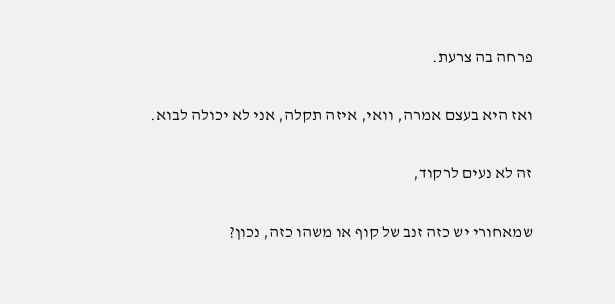פרחה בה צרעת.

ואז היא בעצם אמרה, וואי, איזה תקלה, אני לא יכולה לבוא.

זה לא נעים לרקוד,

שמאחורי יש כזה זנב של קוף או משהו כזה, נכון?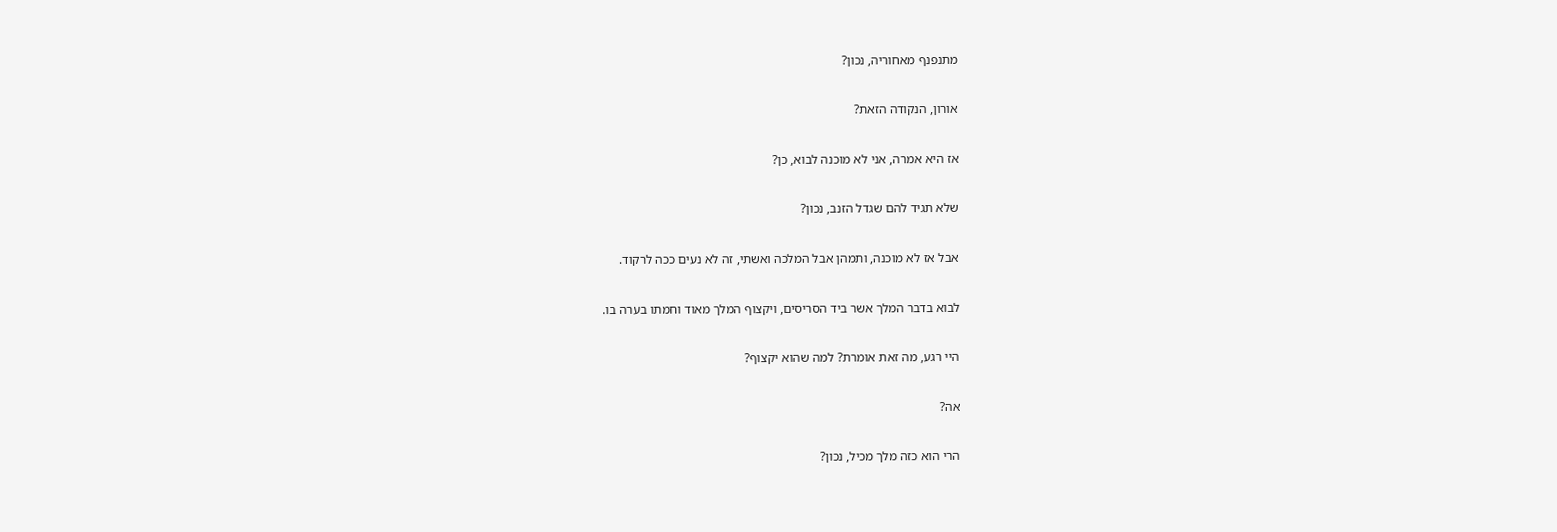מתנפנף מאחוריה, נכון?

אורון, הנקודה הזאת?

אז היא אמרה, אני לא מוכנה לבוא, כן?

שלא תגיד להם שגדל הזנב, נכון?

אבל אז לא מוכנה, ותמהן אבל המלכה ואשתי, זה לא נעים ככה לרקוד.

לבוא בדבר המלך אשר ביד הסריסים, ויקצוף המלך מאוד וחמתו בערה בו.

היי רגע, מה זאת אומרת? למה שהוא יקצוף?

אה?

הרי הוא כזה מלך מכיל, נכון?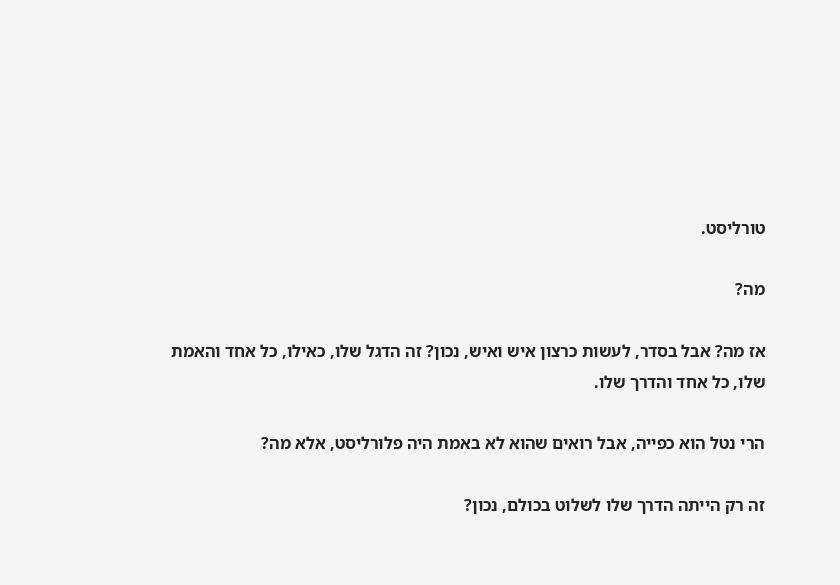טורליסט.

מה?

אז מה? אבל בסדר, לעשות כרצון איש ואיש, נכון? זה הדגל שלו, כאילו, כל אחד והאמת שלו, כל אחד והדרך שלו.

הרי נטל הוא כפייה, אבל רואים שהוא לא באמת היה פלורליסט, אלא מה?

זה רק הייתה הדרך שלו לשלוט בכולם, נכון?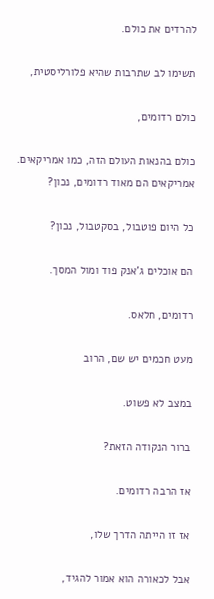להרדים את כולם.

תשימו לב שתרבות שהיא פלורליסטית,

כולם רדומים,

כולם בהנאות העולם הזה, כמו אמריקאים. אמריקאים הם מאוד רדומים, נכון?

כל היום פוטבול, בסקטבול, נכון?

הם אוכלים ג'אנק פוד ומול המסך.

רדומים, חלאס.

מעט חכמים יש שם, הרוב

במצב לא פשוט.

ברור הנקודה הזאת?

אז הרבה רדומים.

אז זו הייתה הדרך שלו,

אבל לכאורה הוא אמור להגיד,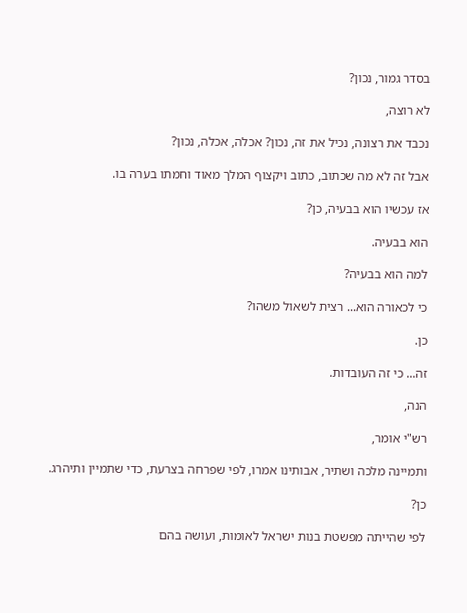בסדר גמור, נכון?

לא רוצה,

נכבד את רצונה, נכיל את זה, נכון? אכלה, אכלה, נכון?

אבל זה לא מה שכתוב, כתוב ויקצוף המלך מאוד וחמתו בערה בו.

אז עכשיו הוא בבעיה, כן?

הוא בבעיה.

למה הוא בבעיה?

כי לכאורה הוא... רצית לשאול משהו?

כן.

זה... כי זה העובדות.

הנה,

רש"י אומר,

ותמיינה מלכה ושתיר, אבותינו אמרו, לפי שפרחה בצרעת, כדי שתמיין ותיהרג.

כן?

לפי שהייתה מפשטת בנות ישראל לאומות, ועושה בהם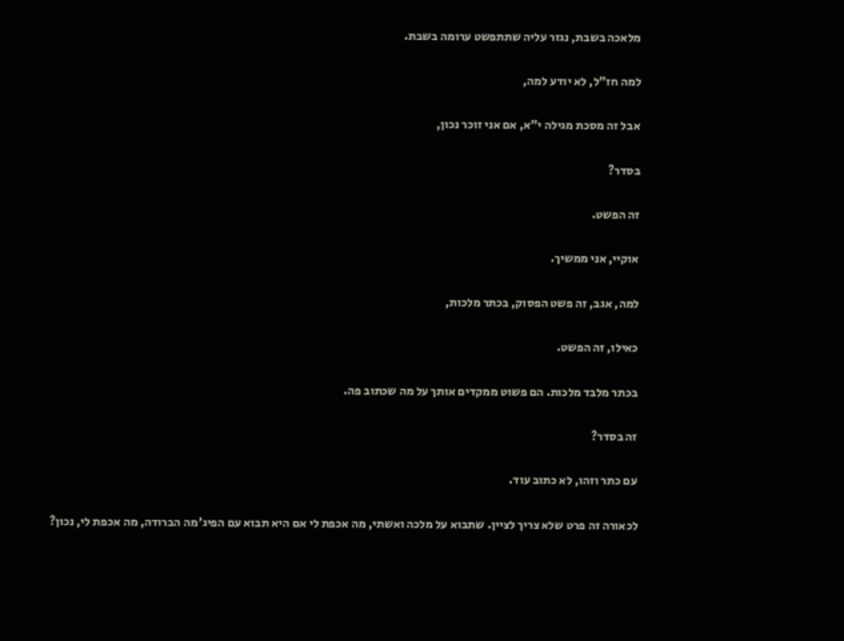מלאכה בשבת, נגזר עליה שתתפשט ערומה בשבת.

למה חז"ל, לא יודע למה,

אבל זה מסכת מגילה י"א, אם אני זוכר נכון,

בסדר?

זה הפשט.

אוקיי, אני ממשיך.

למה, אגב, זה פשט הפסוק, בכתר מלכות,

כאילו, זה הפשט.

בכתר מלבד מלכות. הם פשוט ממקדים אותך על מה שכתוב פה.

זה בסדר?

עם כתר וזהו, לא כתוב עוד.

לכאורה זה פרט שלא צריך לציין. שתבוא על מלכה ואשתי, מה אכפת לי אם היא תבוא עם הפיג'מה הברודה, מה אכפת לי, נכון?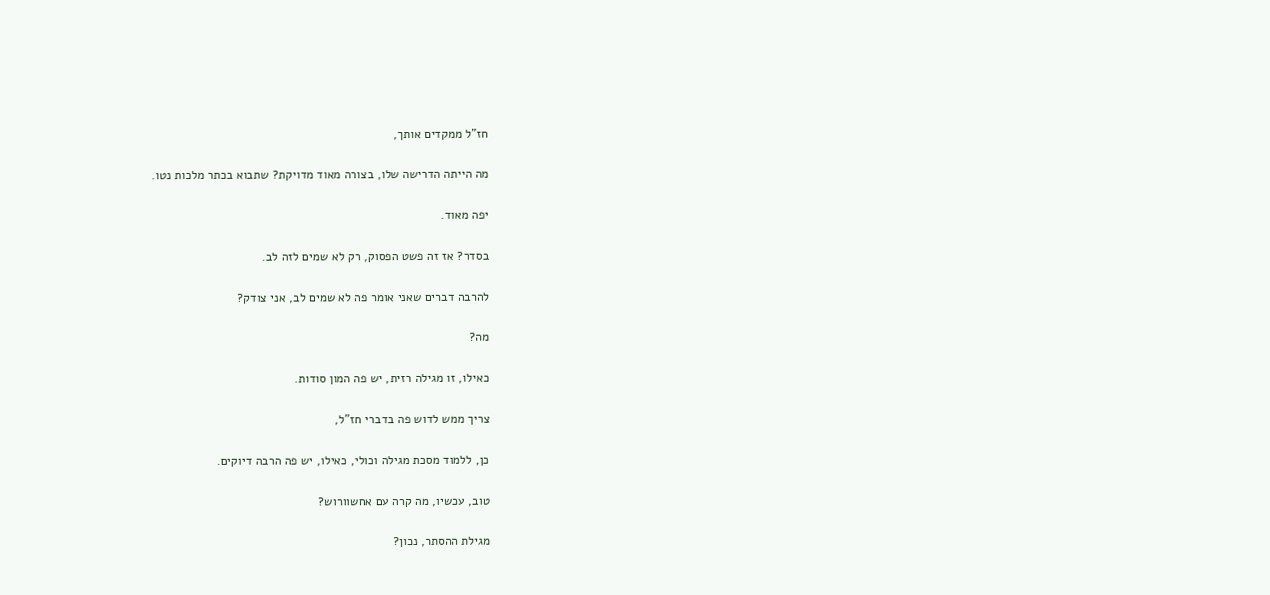חז"ל ממקדים אותך,

מה הייתה הדרישה שלו, בצורה מאוד מדויקת? שתבוא בכתר מלכות נטו.

יפה מאוד.

בסדר? אז זה פשט הפסוק, רק לא שמים לזה לב.

להרבה דברים שאני אומר פה לא שמים לב, אני צודק?

מה?

כאילו, זו מגילה רזית, יש פה המון סודות.

צריך ממש לדוש פה בדברי חז"ל,

כן, ללמוד מסכת מגילה וכולי, כאילו, יש פה הרבה דיוקים.

טוב, עכשיו, מה קרה עם אחשוורוש?

מגילת ההסתר, נכון?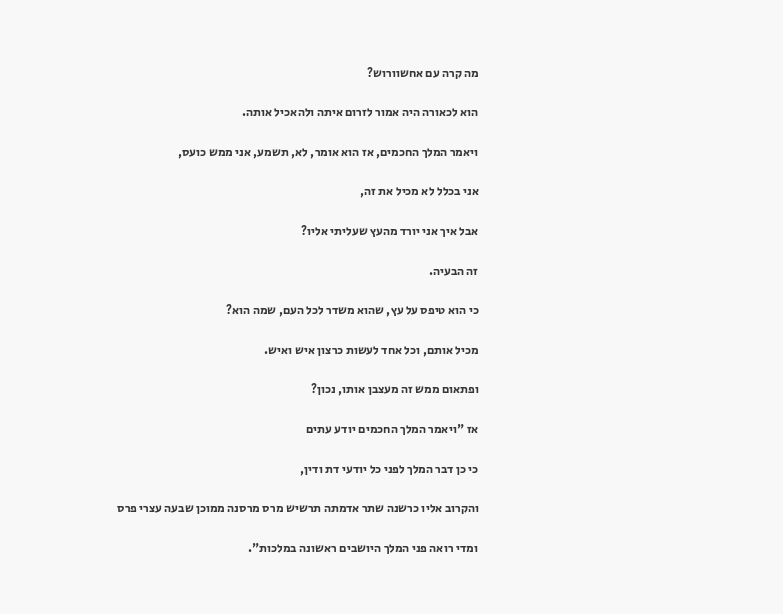מה קרה עם אחשוורוש?

הוא לכאורה היה אמור לזרום איתה ולהאכיל אותה.

ויאמר המלך החכמים, אז הוא אומר, לא, תשמע, אני ממש כועס,

אני בכלל לא מכיל את זה,

אבל איך אני יורד מהעץ שעליתי אליו?

זה הבעיה.

כי הוא טיפס על עץ, שהוא משדר לכל העם, שמה הוא?

מכיל אותם, וכל אחד לעשות כרצון איש ואיש.

ופתאום ממש זה מעצבן אותו, נכון?

אז "ויאמר המלך החכמים יודע עתים

כי כן דבר המלך לפני כל יודעי דת ודין,

והקרוב אליו כרשנה שתר אדמתה תרשיש מרס מרסנה ממוכן שבעה עצרי פרס

ומדי רואה פני המלך היושבים ראשונה במלכות".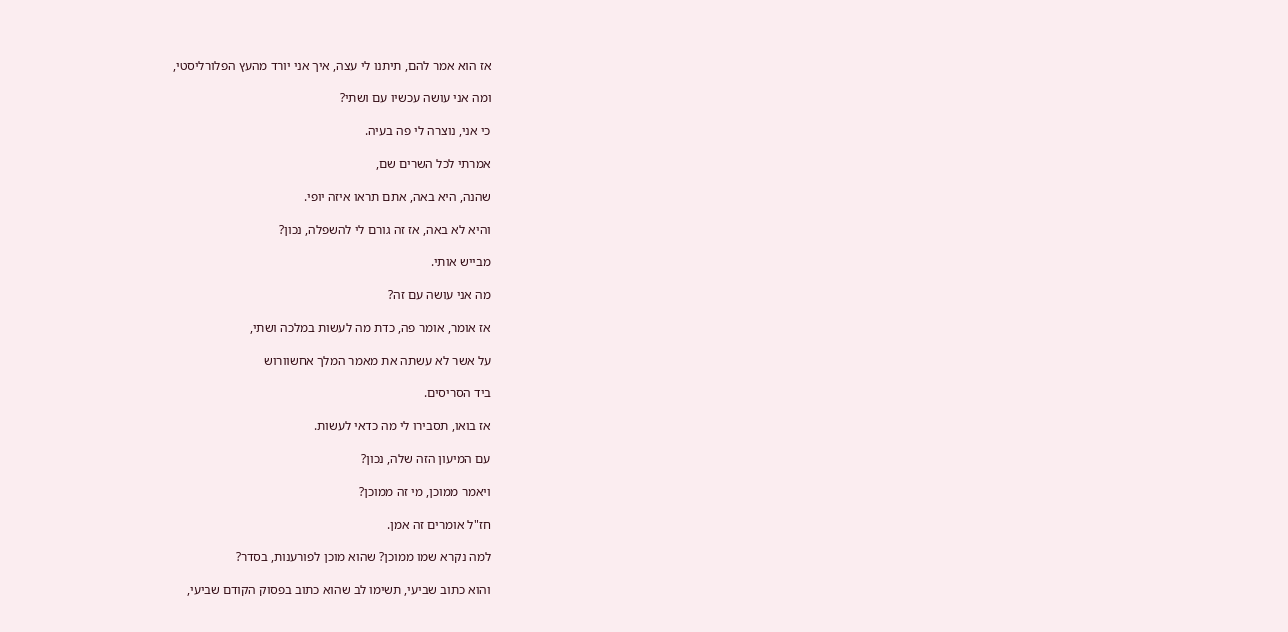אז הוא אמר להם, תיתנו לי עצה, איך אני יורד מהעץ הפלורליסטי,

ומה אני עושה עכשיו עם ושתי?

כי אני, נוצרה לי פה בעיה.

אמרתי לכל השרים שם,

שהנה, היא באה, אתם תראו איזה יופי.

והיא לא באה, אז זה גורם לי להשפלה, נכון?

מבייש אותי.

מה אני עושה עם זה?

אז אומר, אומר פה, כדת מה לעשות במלכה ושתי,

על אשר לא עשתה את מאמר המלך אחשוורוש

ביד הסריסים.

אז בואו, תסבירו לי מה כדאי לעשות.

עם המיעון הזה שלה, נכון?

ויאמר ממוכן, מי זה ממוכן?

חז"ל אומרים זה אמן.

למה נקרא שמו ממוכן? שהוא מוכן לפורענות, בסדר?

והוא כתוב שביעי, תשימו לב שהוא כתוב בפסוק הקודם שביעי,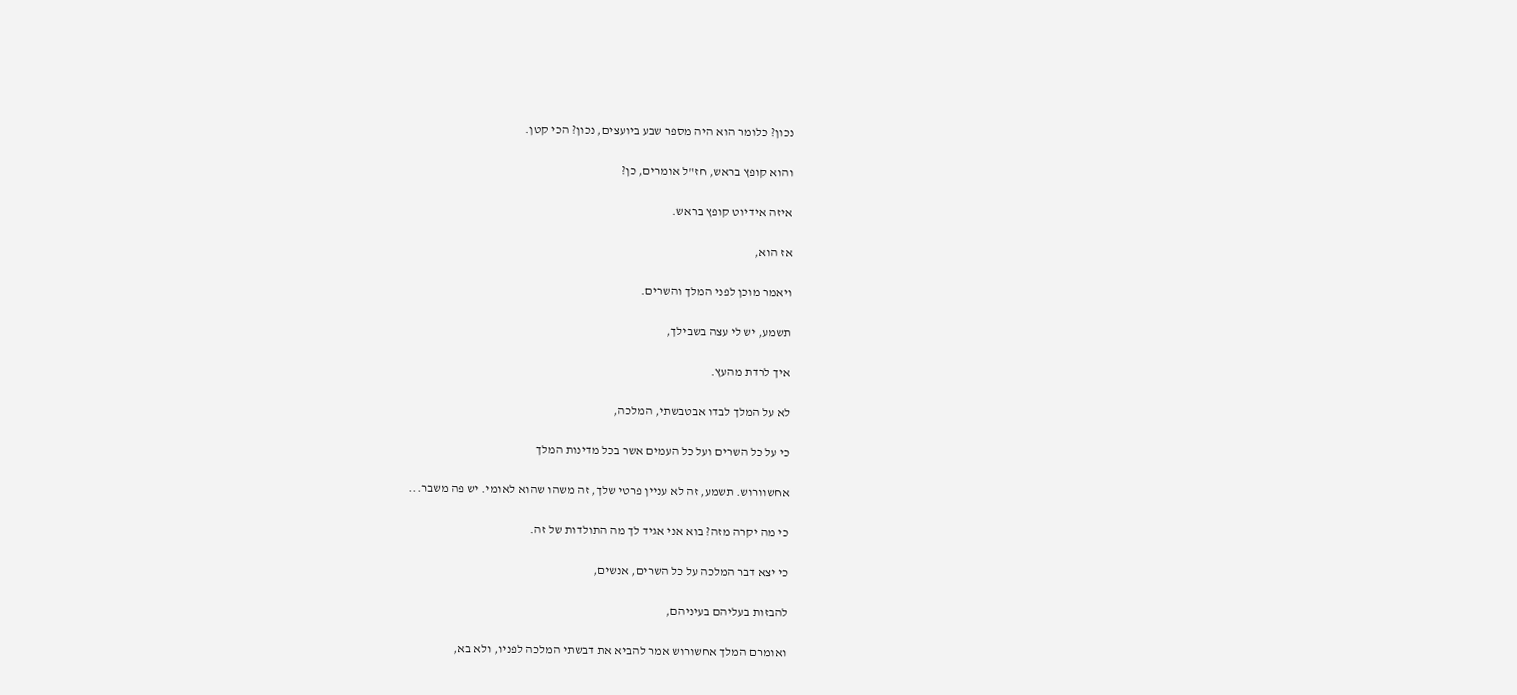נכון? כלומר הוא היה מספר שבע ביועצים, נכון? הכי קטן.

והוא קופץ בראש, חז"ל אומרים, כן?

איזה אידיוט קופץ בראש.

אז הוא,

ויאמר מוכן לפני המלך והשרים.

תשמע, יש לי עצה בשבילך,

איך לרדת מהעץ.

לא על המלך לבדו אבטבשתי, המלכה,

כי על כל השרים ועל כל העמים אשר בכל מדינות המלך

אחשוורוש. תשמע, זה לא עניין פרטי שלך, זה משהו שהוא לאומי. יש פה משבר...

כי מה יקרה מזה? בוא אני אגיד לך מה התולדות של זה.

כי יצא דבר המלכה על כל השרים, אנשים,

להבזות בעליהם בעיניהם,

ואומרם המלך אחשורוש אמר להביא את דבשתי המלכה לפניו, ולא בא,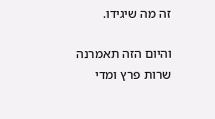זה מה שיגידו.

והיום הזה תאמרנה שרות פרץ ומדי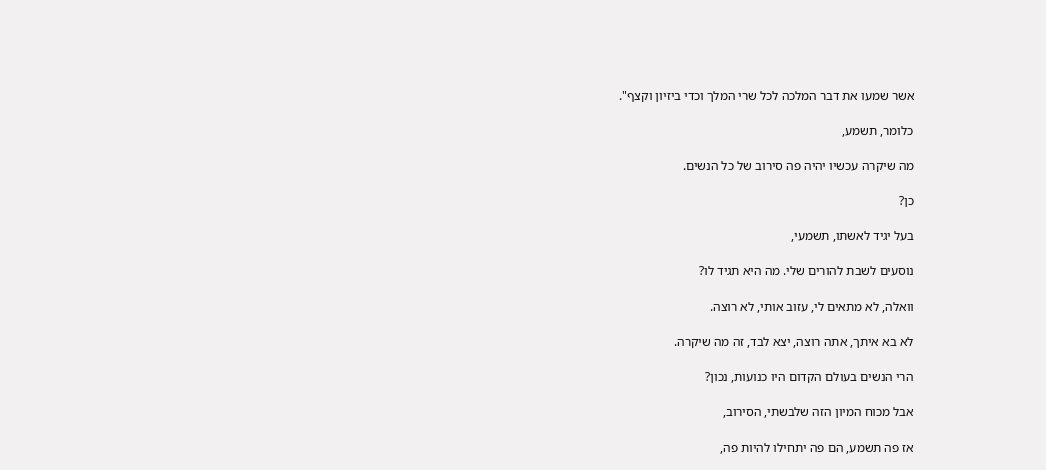אשר שמעו את דבר המלכה לכל שרי המלך וכדי ביזיון וקצף".

כלומר, תשמע,

מה שיקרה עכשיו יהיה פה סירוב של כל הנשים.

כן?

בעל יגיד לאשתו, תשמעי,

נוסעים לשבת להורים שלי. מה היא תגיד לו?

וואלה, לא מתאים לי, עזוב אותי, לא רוצה.

לא בא איתך, אתה רוצה, יצא לבד, זה מה שיקרה.

הרי הנשים בעולם הקדום היו כנועות, נכון?

אבל מכוח המיון הזה שלבשתי, הסירוב,

אז פה תשמע, הם פה יתחילו להיות פה,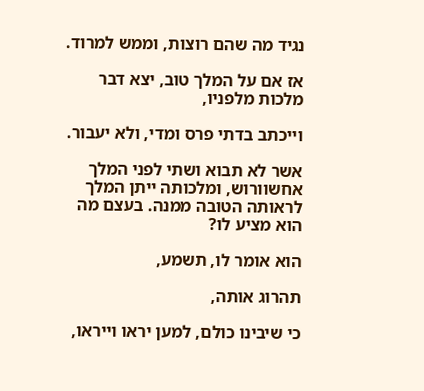נגיד מה שהם רוצות, וממש למרוד.

אז אם על המלך טוב, יצא דבר מלכות מלפניו,

וייכתב בדתי פרס ומדי, ולא יעבור.

אשר לא תבוא ושתי לפני המלך אחשוורוש, ומלכותה ייתן המלך לראותה הטובה ממנה. בעצם מה הוא מציע לו?

הוא אומר לו, תשמע,

תהרוג אותה,

כי שיבינו כולם, למען יראו וייראו,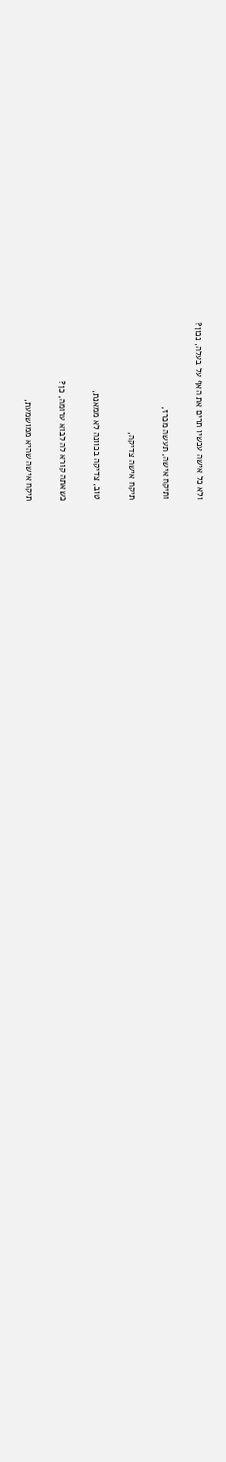ולא כל אישה עכשיו תרים את האף על בעלה, נכון?

ותיקח אישה, תעשה מכרז,

תיקח אישה צדיקה,

טוב, צדיקה בכוונה לא ממאנת,

כשאתה קורא לה לבוא ערומה, כן?

תיקח אישה שהיא ממושמעת,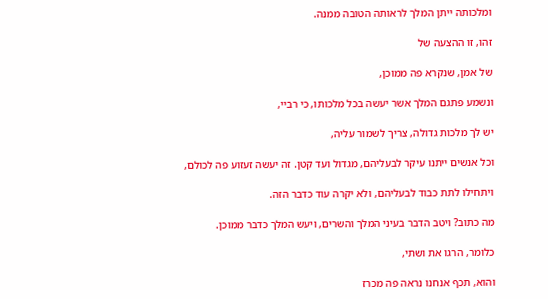ומלכותה ייתן המלך לראותה הטובה ממנה.

זהו, זו ההצעה של

של אמן, שנקרא פה ממוכן,

ונשמע פתגם המלך אשר יעשה בכל מלכותו, כי רביי,

יש לך מלכות גדולה, צריך לשמור עליה,

וכל אנשים ייתנו עיקר לבעליהם, מגדול ועד קטן. זה יעשה זעזוע פה לכולם,

ויתחילו לתת כבוד לבעליהם, ולא יקרה עוד כדבר הזה.

מה כתוב? ויטב הדבר בעיני המלך והשרים, ויעש המלך כדבר ממוכן.

כלומר, הרגו את ושתי,

והוא, תכף אנחנו נראה פה מכרז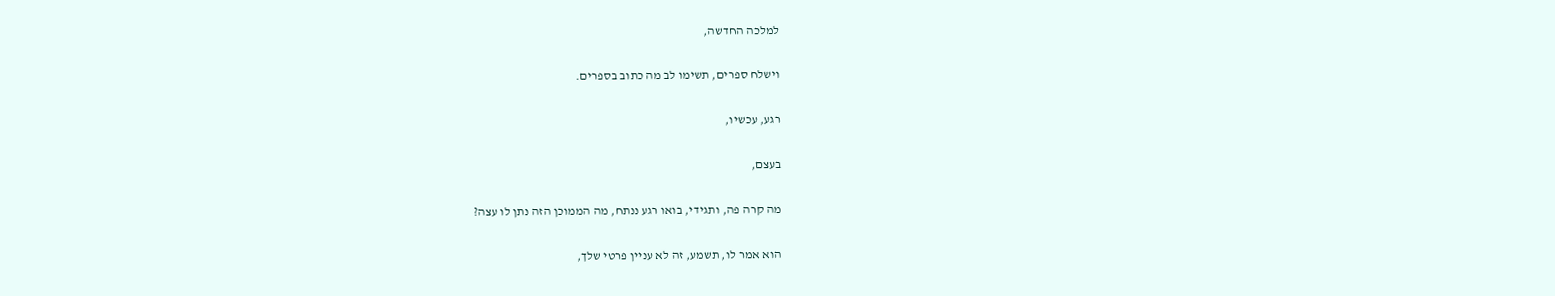למלכה החדשה,

וישלח ספרים, תשימו לב מה כתוב בספרים.

רגע, עכשיו,

בעצם,

מה קרה פה, ותגידי, בואו רגע ננתח, מה הממוכן הזה נתן לו עצה?

הוא אמר לו, תשמע, זה לא עניין פרטי שלך,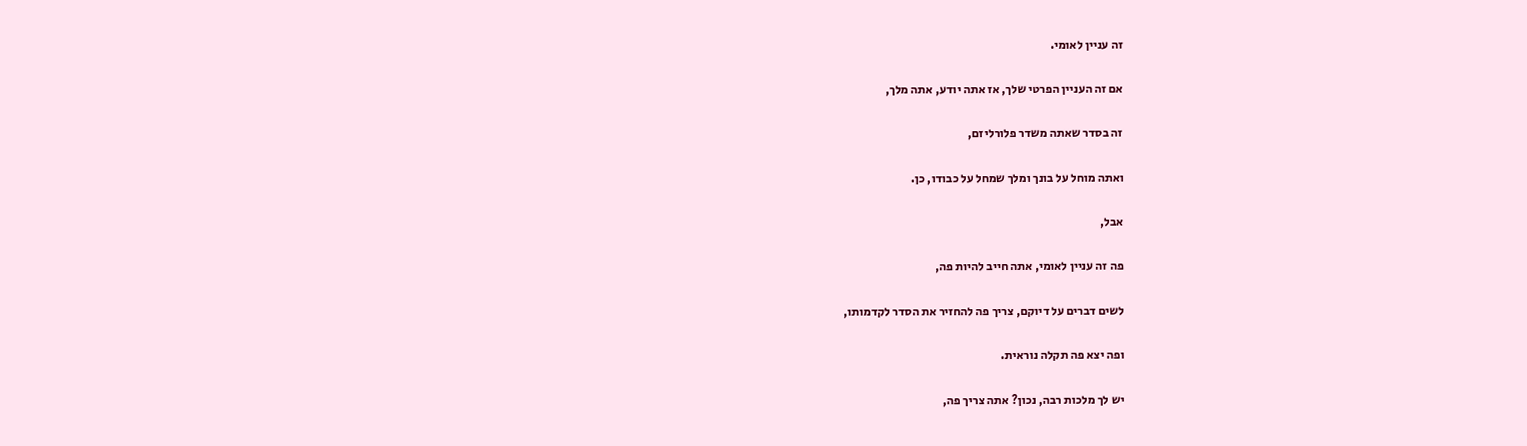זה עניין לאומי.

אם זה העניין הפרטי שלך, אז אתה יודע, אתה מלך,

זה בסדר שאתה משדר פלורליזם,

ואתה מוחל על בונך ומלך שמחל על כבודו, כן.

אבל,

פה זה עניין לאומי, אתה חייב להיות פה,

לשים דברים על דיוקם, צריך פה להחזיר את הסדר לקדמותו,

ופה יצא פה תקלה נוראית.

יש לך מלכות רבה, נכון? אתה צריך פה,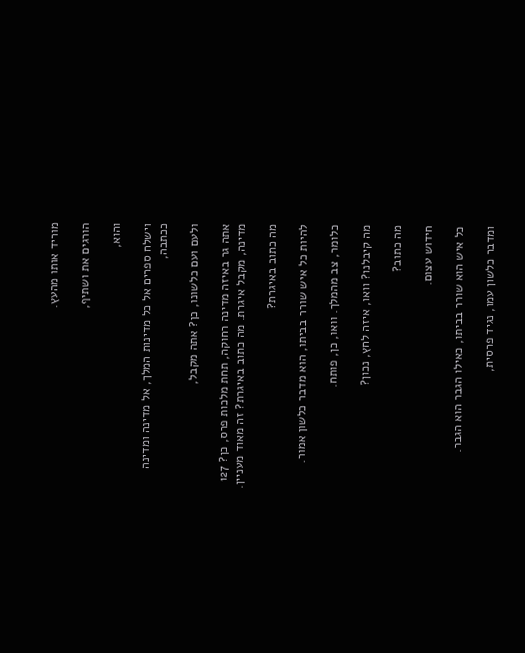מוריד אותו מהעץ.

הורגים את ושתיף,

והוא,

וישלח ספרים אל כל מדינות המלך, אל מדינה ומדינה ככתבה,

ולעם ועם כלשונו, כן? אתה מקבל,

אתה גר באיזה מדינה רחוקה, תחת מלכות פרס, כן? 127 מדינה, מקבל איגרת. מה כתוב באיגרת? זה מאוד מעניין.

מה כתוב באיגרת?

להיות כל איש שורר בביתו, הוא מדבר כלשון אמור.

כלומר, צב מהמלך. וואו, כן, פותח.

מה קיבלנו? וואו, איזה לחץ, נכון?

מה כתוב?

חידוש עצום.

כל איש הוא שורר בביתו, כאילו הגבר הוא הגבר.

ומדבר כלשון עמו, נגיד פרסית,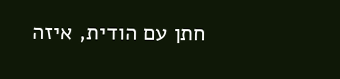חתן עם הודית, איזה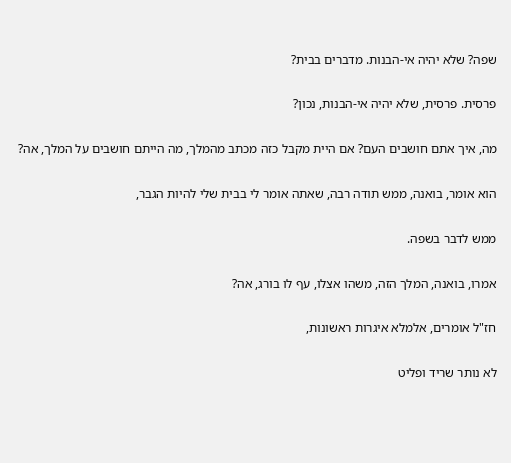שפה? שלא יהיה אי-הבנות. מדברים בבית?

פרסית. פרסית, שלא יהיה אי-הבנות, נכון?

מה, איך אתם חושבים העם? אם היית מקבל כזה מכתב מהמלך, מה הייתם חושבים על המלך, אה?

הוא אומר, בואנה, ממש תודה רבה, שאתה אומר לי בבית שלי להיות הגבר,

ממש לדבר בשפה.

אמרו, בואנה, המלך הזה, משהו אצלו, עף לו בורג, אה?

חז"ל אומרים, אלמלא איגרות ראשונות,

לא נותר שריד ופליט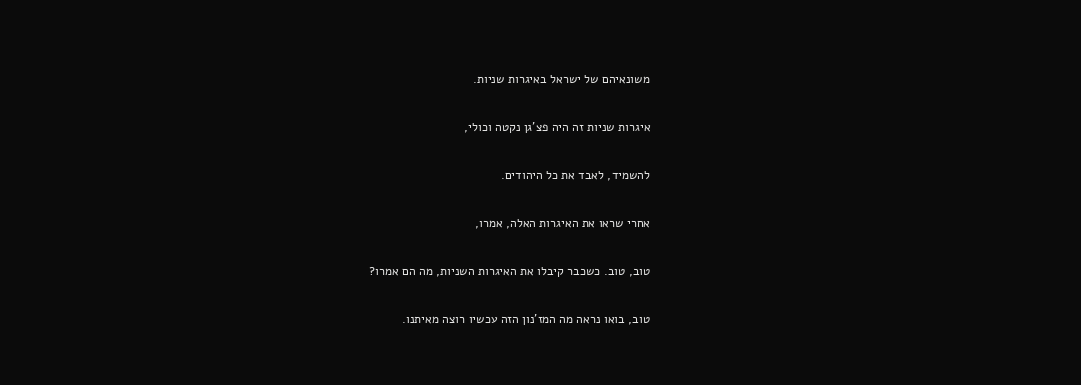משונאיהם של ישראל באיגרות שניות.

איגרות שניות זה היה פצ'גן נקטה וכולי,

להשמיד, לאבד את כל היהודים.

אחרי שראו את האיגרות האלה, אמרו,

טוב, טוב. כשכבר קיבלו את האיגרות השניות, מה הם אמרו?

טוב, בואו נראה מה המז'נון הזה עכשיו רוצה מאיתנו.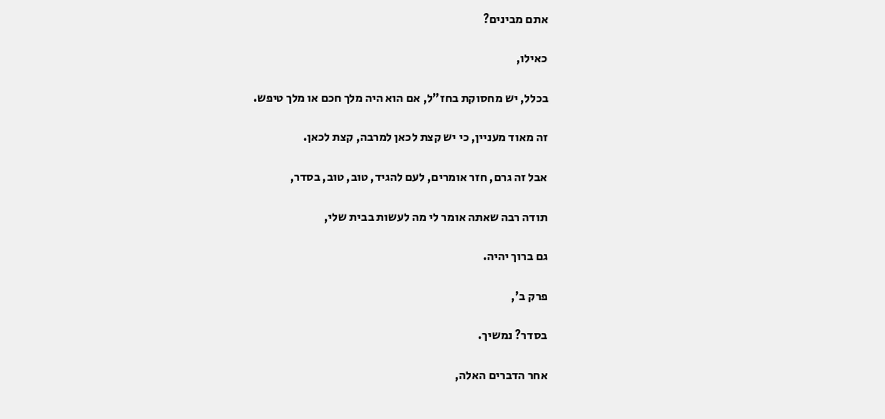אתם מבינים?

כאילו,

בכלל, יש מחסוקת בחז"ל, אם הוא היה מלך חכם או מלך טיפש.

זה מאוד מעניין, כי יש קצת לכאן למרבה, קצת לכאן.

אבל זה גרם, חזר אומרים, לעם להגיד, טוב, טוב, בסדר,

תודה רבה שאתה אומר לי מה לעשות בבית שלי,

גם ברוך יהיה.

פרק ב',

בסדר? נמשיך.

אחר הדברים האלה,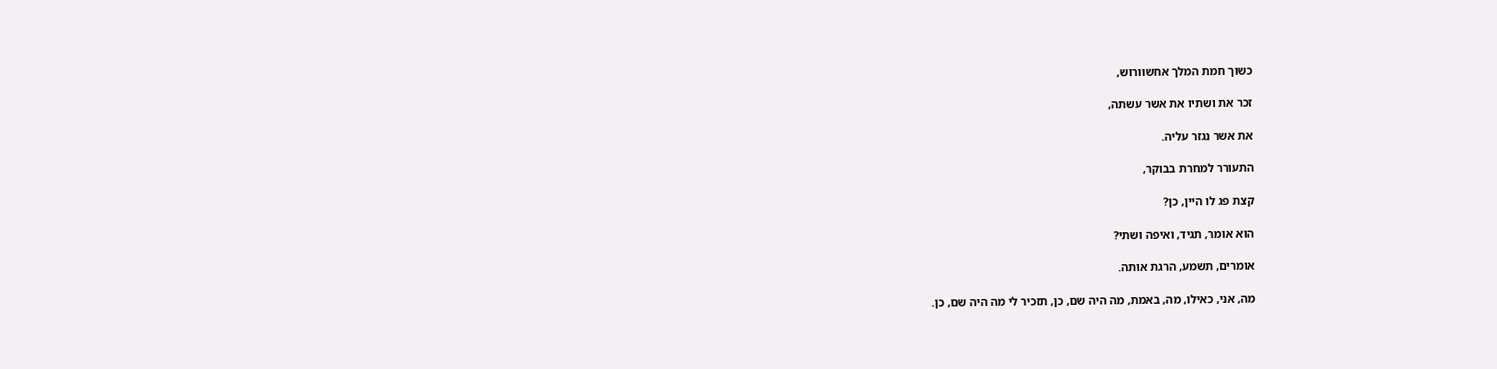כשוך חמת המלך אחשוורוש,

זכר את ושתיו את אשר עשתה,

את אשר נגזר עליה.

התעורר למחרת בבוקר,

קצת פג לו היין, כן?

הוא אומר, תגיד, ואיפה ושתי?

אומרים, תשמע, הרגת אותה.

מה, אני, כאילו, מה, באמת, מה היה שם, כן, תזכיר לי מה היה שם, כן.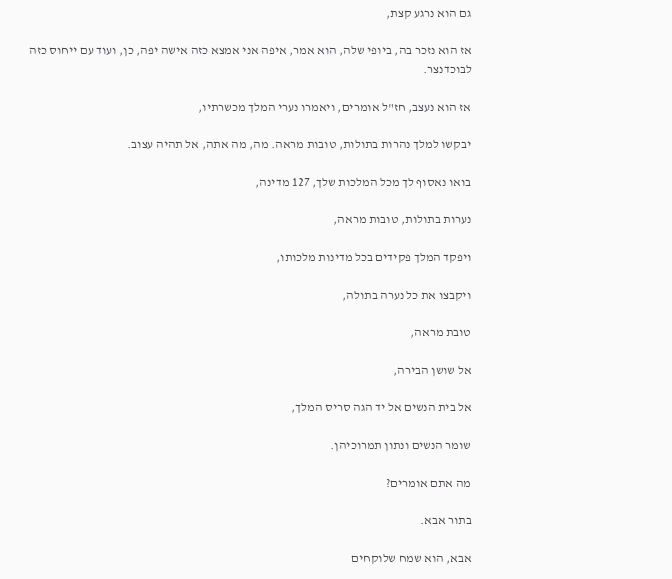גם הוא נרגע קצת,

אז הוא נזכר בה, ביופי שלה, הוא אמר, איפה אני אמצא כזה אישה יפה, כן, ועוד עם ייחוס כזה לבוכדנצר.

אז הוא נעצב, חז"ל אומרים, ויאמרו נערי המלך מכשרתיו,

יבקשו למלך נהרות בתולות, טובות מראה. מה, מה אתה, אל תהיה עצוב.

בואו נאסוף לך מכל המלכות שלך, 127 מדינה,

נערות בתולות, טובות מראה,

ויפקד המלך פקידים בכל מדינות מלכותו,

ויקבצו את כל נערה בתולה,

טובת מראה,

אל שושן הבירה,

אל בית הנשים אל יד הגה סריס המלך,

שומר הנשים ונתון תמרוכיהן.

מה אתם אומרים?

בתור אבא.

אבא, הוא שמח שלוקחים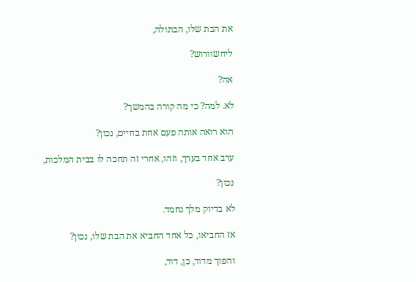את הבת שלו, הבתולה,

ליחשוורוש?

אה?

לא. למה? כי מה קורה בהמשך?

הוא רואה אותה פעם אחת בחיים, נכון?

ערב אחד בערך, וזהו, אחרי זה תחכה לו בבית המלכות,

נכון?

לא בדיוק מלך נחמד.

אז החביאו, כל אחד החביא את הבת שלו, נכון?

והפוך מדוד, כן, דוד,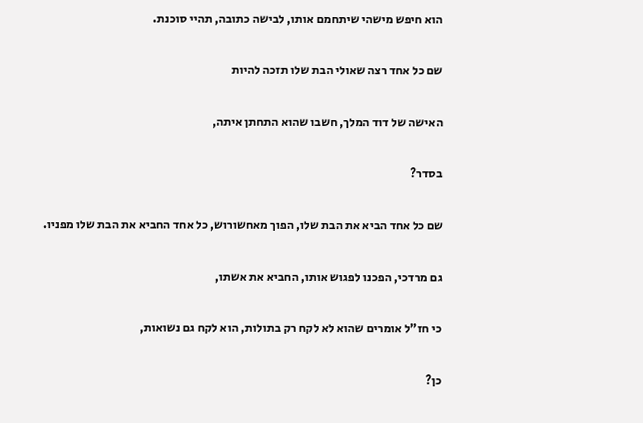הוא חיפש מישהי שיתחמם אותו, לבישה כתובה, תהיי סוכנת.

שם כל אחד רצה שאולי הבת שלו תזכה להיות

האישה של דוד המלך, חשבו שהוא התחתן איתה,

בסדר?

שם כל אחד הביא את הבת שלו, הפוך מאחשורוש, כל אחד החביא את הבת שלו מפניו.

גם מרדכי, הפכנו לפגוש אותו, החביא את אשתו,

כי חז"ל אומרים שהוא לא לקח רק בתולות, הוא לקח גם נשואות,

כן?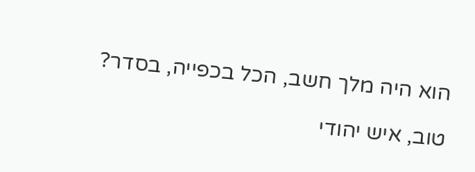הוא היה מלך חשב, הכל בכפייה, בסדר?

טוב, איש יהודי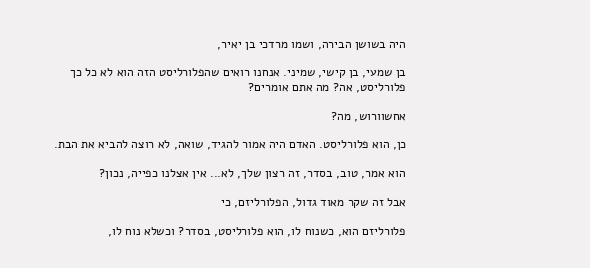היה בשושן הבירה, ושמו מרדכי בן יאיר,

בן שמעי, בן קישי, שמיני. אנחנו רואים שהפלורליסט הזה הוא לא כל כך פלורליסט, אה? מה אתם אומרים?

אחשוורוש, מה?

כן, הוא פלורליסט. האדם היה אמור להגיד, שואה, לא רוצה להביא את הבת.

הוא אמר, טוב, בסדר, זה רצון שלך, לא... אין אצלנו כפייה, נכון?

אבל זה שקר מאוד גדול, הפלורליזם, כי

פלורליזם הוא, כשנוח לו, הוא פלורליסט, בסדר? וכשלא נוח לו,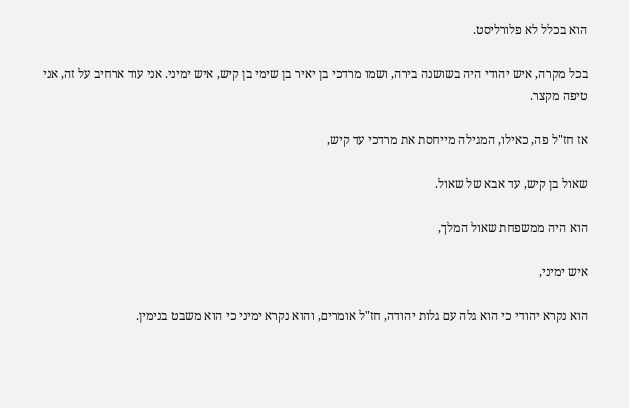הוא בכלל לא פלורליסט.

בכל מקרה, איש יהודי היה בשושנה בירה, ושמו מרדכי בן יאיר בן שימי בן קיש, איש ימיני. אני עוד ארחיב על זה, אני טיפה מקצר.

אז חז"ל פה, כאילו, המגילה מייחסת את מרדכי עד קיש,

שאול בן קיש, עד אבא של שאול.

הוא היה ממשפחת שאול המלך,

איש ימיני,

הוא נקרא יהודי כי הוא גלה עם גלות יהודה, חז"ל אומרים, והוא נקרא ימיני כי הוא משבט בנימין.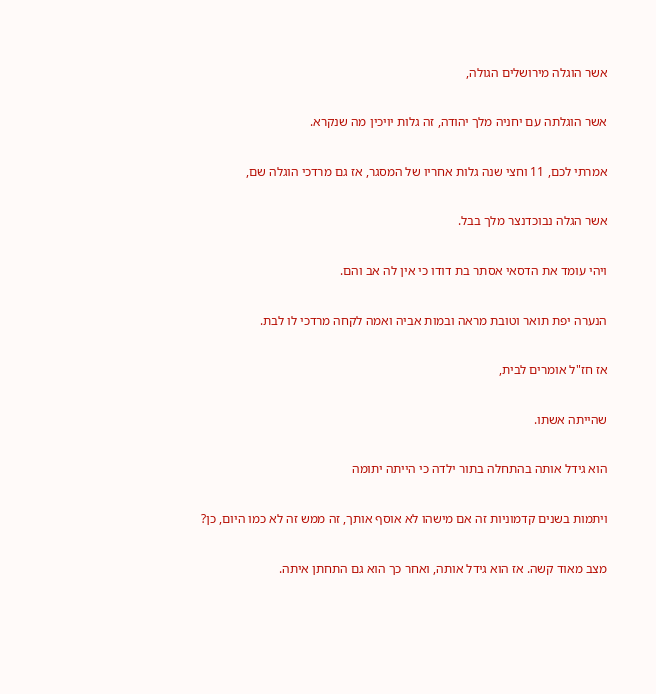אשר הוגלה מירושלים הגולה,

אשר הוגלתה עם יחניה מלך יהודה, זה גלות יויכין מה שנקרא.

אמרתי לכם, 11 וחצי שנה גלות אחריו של המסגר, אז גם מרדכי הוגלה שם,

אשר הגלה נבוכדנצר מלך בבל.

ויהי עומד את הדסאי אסתר בת דודו כי אין לה אב והם.

הנערה יפת תואר וטובת מראה ובמות אביה ואמה לקחה מרדכי לו לבת.

אז חז"ל אומרים לבית,

שהייתה אשתו.

הוא גידל אותה בהתחלה בתור ילדה כי הייתה יתומה

ויתמות בשנים קדמוניות זה אם מישהו לא אוסף אותך, זה ממש זה לא כמו היום, כן?

מצב מאוד קשה. אז הוא גידל אותה, ואחר כך הוא גם התחתן איתה.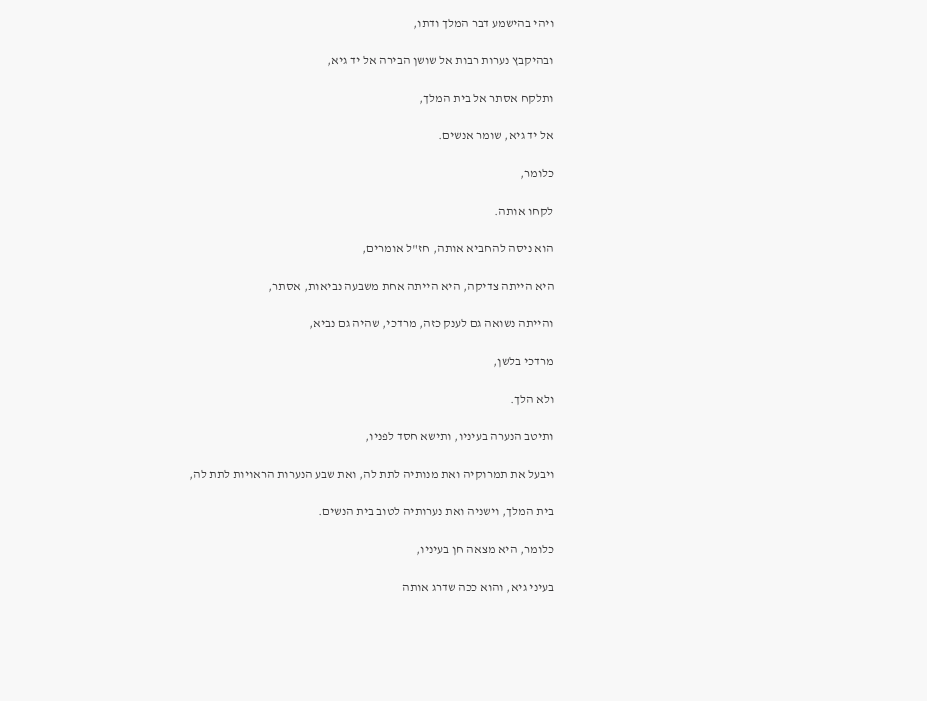ויהי בהישמע דבר המלך ודתו,

ובהיקבץ נערות רבות אל שושן הבירה אל יד גיא,

ותלקח אסתר אל בית המלך,

אל יד גיא, שומר אנשים.

כלומר,

לקחו אותה.

הוא ניסה להחביא אותה, חז"ל אומרים,

היא הייתה צדיקה, היא הייתה אחת משבעה נביאות, אסתר,

והייתה נשואה גם לענק כזה, מרדכי, שהיה גם נביא,

מרדכי בלשן,

ולא הלך.

ותיטב הנערה בעיניו, ותישא חסד לפניו,

ויבעל את תמרוקיה ואת מנותיה לתת לה, ואת שבע הנערות הראויות לתת לה,

בית המלך, וישניה ואת נערותיה לטוב בית הנשים.

כלומר, היא מצאה חן בעיניו,

בעיני גיא, והוא ככה שדרג אותה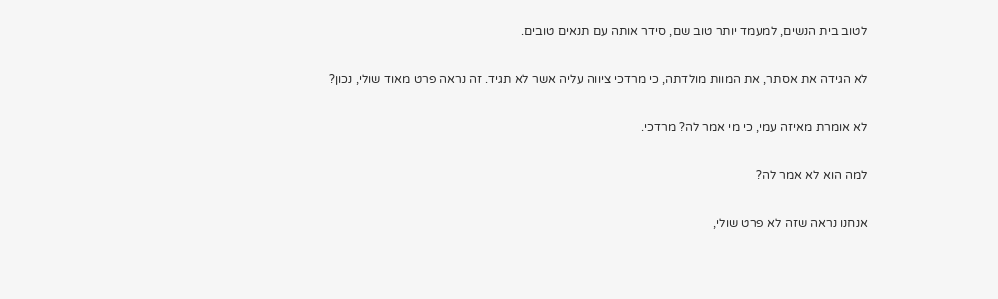לטוב בית הנשים, למעמד יותר טוב שם, סידר אותה עם תנאים טובים.

לא הגידה את אסתר, את המוות מולדתה, כי מרדכי ציווה עליה אשר לא תגיד. זה נראה פרט מאוד שולי, נכון?

לא אומרת מאיזה עמי, כי מי אמר לה? מרדכי.

למה הוא לא אמר לה?

אנחנו נראה שזה לא פרט שולי,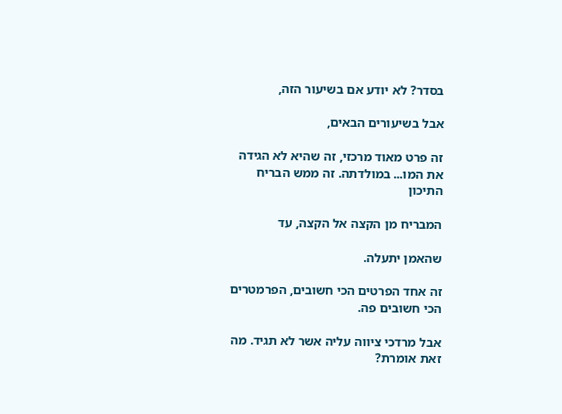בסדר? לא יודע אם בשיעור הזה,

אבל בשיעורים הבאים,

זה פרט מאוד מרכזי, זה שהיא לא הגידה את המו... במולדתה. זה ממש הבריח התיכון

המבריח מן הקצה אל הקצה, עד

שהאמן יתעלה.

זה אחד הפרטים הכי חשובים, הפרמטרים הכי חשובים פה.

אבל מרדכי ציווה עליה אשר לא תגיד. מה זאת אומרת?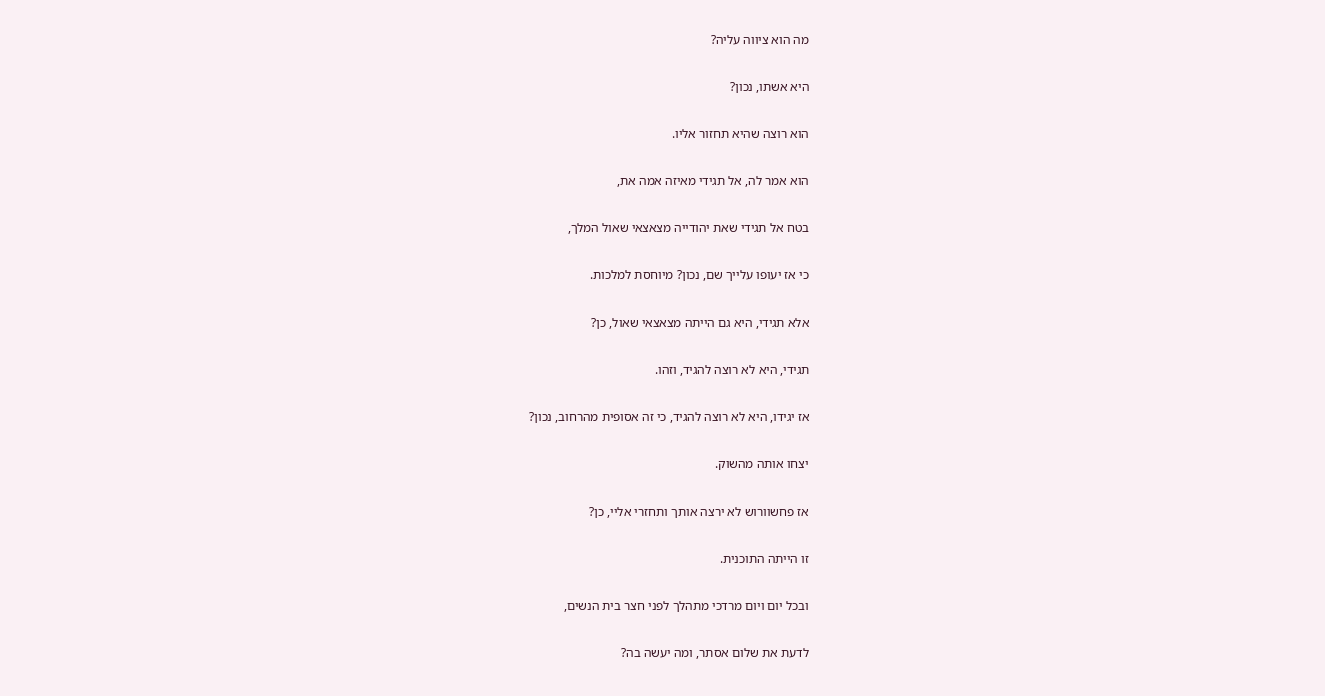מה הוא ציווה עליה?

היא אשתו, נכון?

הוא רוצה שהיא תחזור אליו.

הוא אמר לה, אל תגידי מאיזה אמה את,

בטח אל תגידי שאת יהודייה מצאצאי שאול המלך,

כי אז יעופו עלייך שם, נכון? מיוחסת למלכות.

אלא תגידי, היא גם הייתה מצאצאי שאול, כן?

תגידי, היא לא רוצה להגיד, וזהו.

אז יגידו, היא לא רוצה להגיד, כי זה אסופית מהרחוב, נכון?

יצחו אותה מהשוק.

אז פחשוורוש לא ירצה אותך ותחזרי אליי, כן?

זו הייתה התוכנית.

ובכל יום ויום מרדכי מתהלך לפני חצר בית הנשים,

לדעת את שלום אסתר, ומה יעשה בה?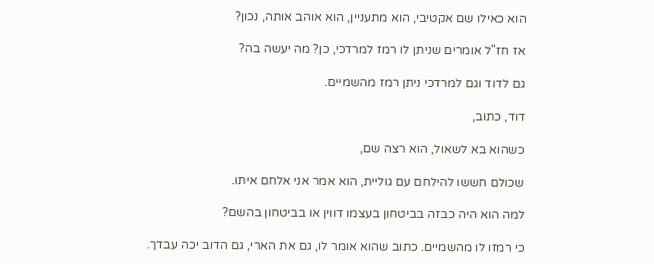הוא כאילו שם אקטיבי, הוא מתעניין, הוא אוהב אותה, נכון?

אז חז"ל אומרים שניתן לו רמז למרדכי, כן? מה יעשה בה?

גם לדוד וגם למרדכי ניתן רמז מהשמיים.

דוד, כתוב,

כשהוא בא לשאול, הוא רצה שם,

שכולם חששו להילחם עם גוליית, הוא אמר אני אלחם איתו.

למה הוא היה כבזה בביטחון בעצמו דווין או בביטחון בהשם?

כי רמזו לו מהשמיים. כתוב שהוא אומר לו, גם את הארי, גם הדוב יכה עבדך.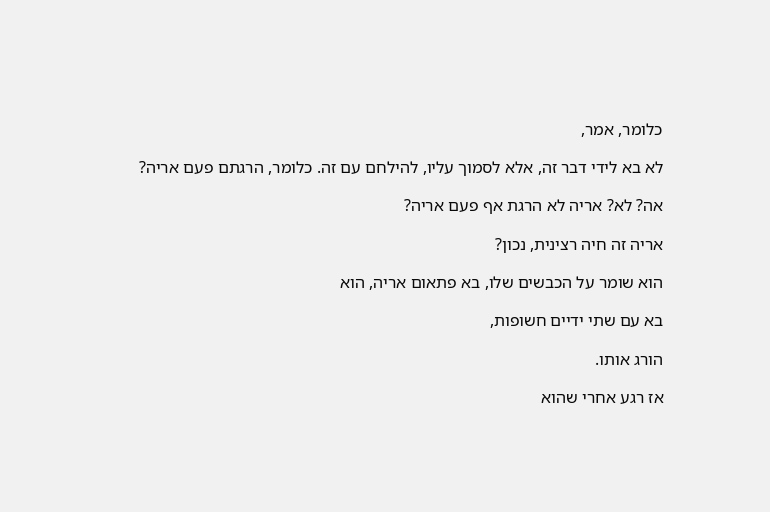כלומר, אמר,

לא בא לידי דבר זה, אלא לסמוך עליו, להילחם עם זה. כלומר, הרגתם פעם אריה?

אה? לא? אריה לא הרגת אף פעם אריה?

אריה זה חיה רצינית, נכון?

הוא שומר על הכבשים שלו, בא פתאום אריה, הוא

בא עם שתי ידיים חשופות,

הורג אותו.

אז רגע אחרי שהוא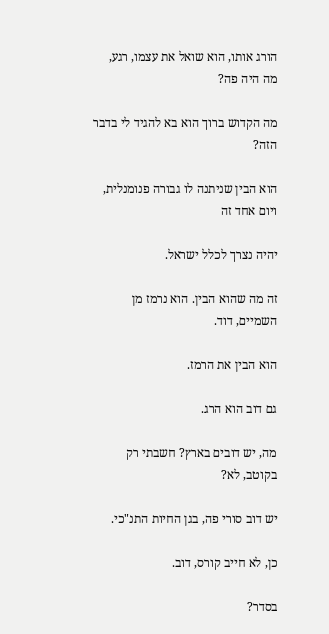הורג אותו, הוא שואל את עצמו, רגע, מה היה פה?

מה הקדוש ברוך הוא בא להגיד לי בדבר הזה?

הוא הבין שניתנה לו גבורה פנומנלית, ויום אחד זה

יהיה נצרך לכלל ישראל.

זה מה שהוא הבין. הוא נרמז מן השמיים, דוד.

הוא הבין את הרמז.

גם דוב הוא הרג.

מה, יש דובים בארץ? חשבתי רק בקוטב, לא?

יש דוב סורי פה, בגן החיות התנ"כי.

כן, לא חייב קורס, דוב.

בסדר?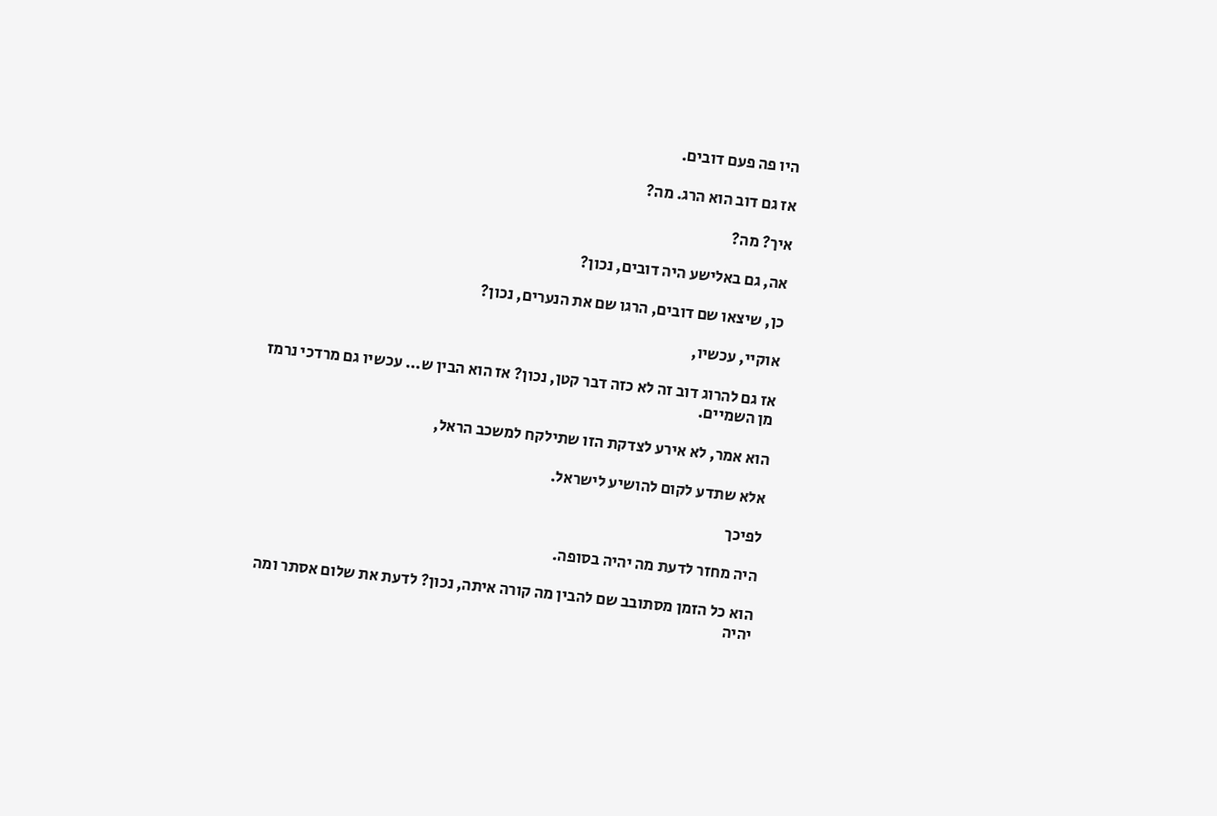היו פה פעם דובים.

אז גם דוב הוא הרג. מה?

איך? מה?

אה, גם באלישע היה דובים, נכון?

כן, שיצאו שם דובים, הרגו שם את הנערים, נכון?

אוקיי, עכשיו,

אז גם להרוג דוב זה לא כזה דבר קטן, נכון? אז הוא הבין ש... עכשיו גם מרדכי נרמז מן השמיים.

הוא אמר, לא אירע לצדקת הזו שתילקח למשכב הראל,

אלא שתדע לקום להושיע לישראל.

לפיכך

היה מחזר לדעת מה יהיה בסופה.

הוא כל הזמן מסתובב שם להבין מה קורה איתה, נכון? לדעת את שלום אסתר ומה יהיה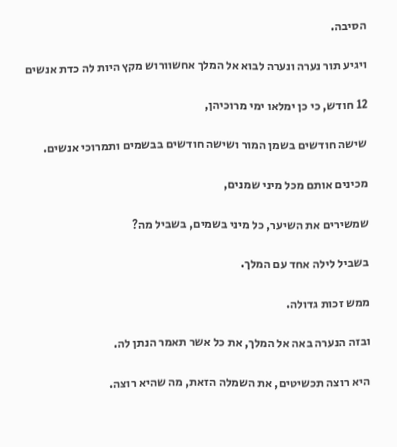הסיבה.

ויגיע תור נערה ונערה לבוא אל המלך אחשוורוש מקץ היות לה כדת אנשים

12 חודש, כי כן ימלאו ימי מרוכיהן,

שישה חודשים בשמן המור ושישה חודשים בבשמים ותמרוכי אנשים.

מכינים אותם מכל מיני שמנים,

שמשירים את השיער, כל מיני בשמים, בשביל מה?

בשביל לילה אחד עם המלך.

ממש זכות גדולה.

ובזה הנערה באה אל המלך, את כל אשר תאמר הנתן לה.

היא רוצה תכשיטים, את השמלה הזאת, מה שהיא רוצה.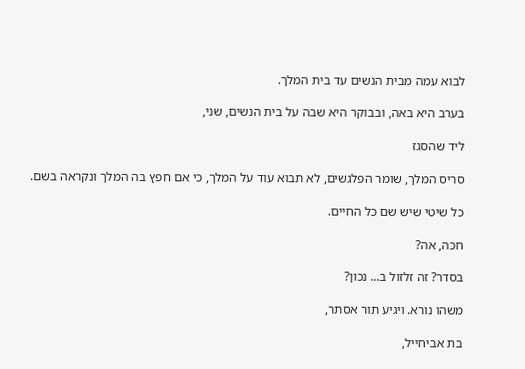לבוא עמה מבית הנשים עד בית המלך.

בערב היא באה, ובבוקר היא שבה על בית הנשים, שני,

ליד שהסגז

סריס המלך, שומר הפלגשים, לא תבוא עוד על המלך, כי אם חפץ בה המלך ונקראה בשם.

כל שיטי שיש שם כל החיים.

חכה, אה?

בסדר? זה זלזול ב... נכון?

משהו נורא. ויגיע תור אסתר,

בת אביחייל,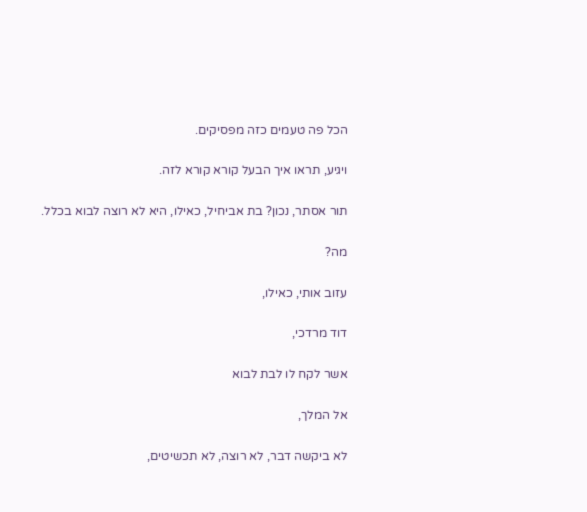הכל פה טעמים כזה מפסיקים.

ויגיע, תראו איך הבעל קורא קורא לזה.

תור אסתר, נכון? בת אביחיל, כאילו, היא לא רוצה לבוא בכלל.

מה?

עזוב אותי, כאילו,

דוד מרדכי,

אשר לקח לו לבת לבוא

אל המלך,

לא ביקשה דבר, לא רוצה, לא תכשיטים,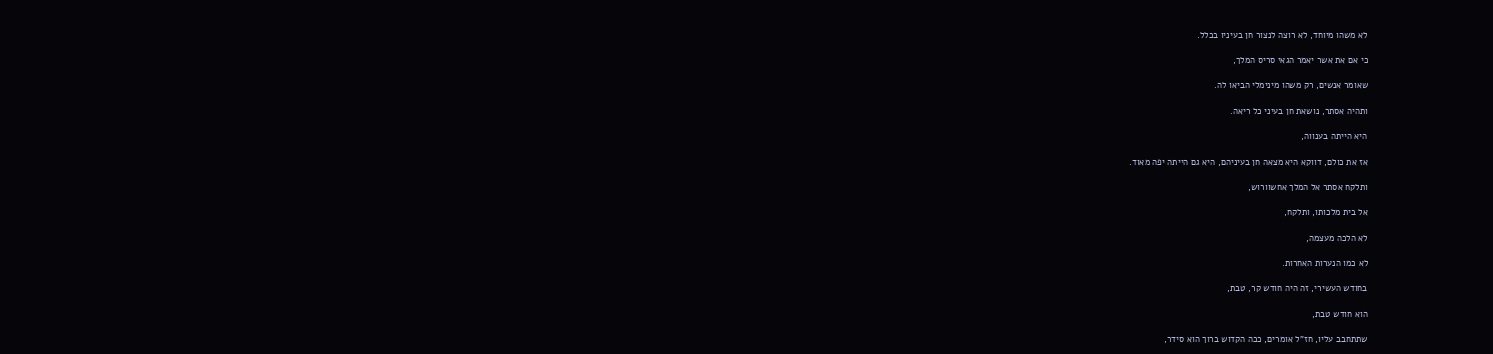לא משהו מיוחד, לא רוצה לנצור חן בעיניו בכלל.

כי אם את אשר יאמר הגאי סריס המלך,

שאומר אנשים, רק משהו מינימלי הביאו לה.

ותהיה אסתר, נושאת חן בעיני כל ריאה.

היא הייתה בענווה,

אז את כולם, דווקא היא מצאה חן בעיניהם, היא גם הייתה יפה מאוד.

ותלקח אסתר אל המלך אחשוורוש,

אל בית מלכותו, ותלקח,

לא הלכה מעצמה,

לא כמו הנערות האחרות.

בחודש העשירי, זה היה חודש קר, טבת,

הוא חודש טבת,

שתתחבב עליו, חז"ל אומרים, ככה הקדוש ברוך הוא סידר,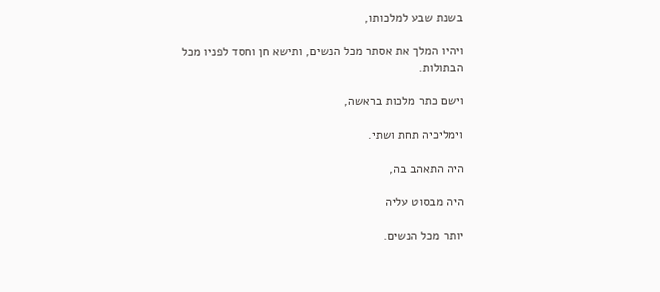בשנת שבע למלכותו,

ויהיו המלך את אסתר מכל הנשים, ותישא חן וחסד לפניו מכל הבתולות.

וישם כתר מלכות בראשה,

וימליכיה תחת ושתי.

היה התאהב בה,

היה מבסוט עליה

יותר מכל הנשים.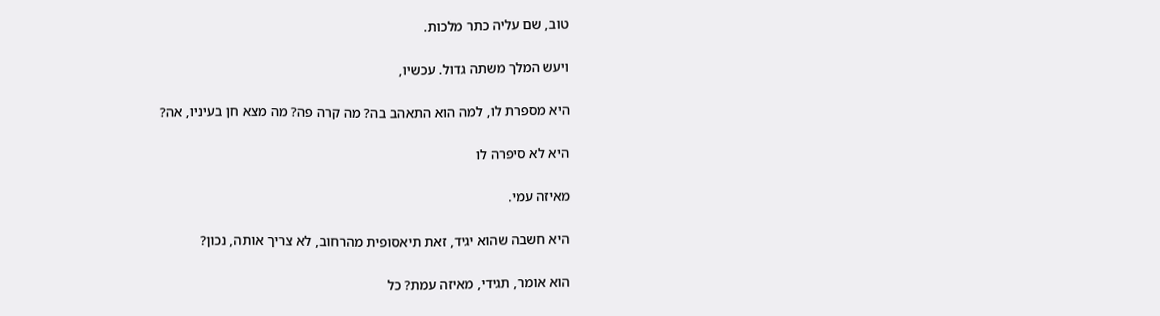טוב, שם עליה כתר מלכות.

ויעש המלך משתה גדול. עכשיו,

היא מספרת לו, למה הוא התאהב בה? מה קרה פה? מה מצא חן בעיניו, אה?

היא לא סיפרה לו

מאיזה עמי.

היא חשבה שהוא יגיד, זאת תיאסופית מהרחוב, לא צריך אותה, נכון?

הוא אומר, תגידי, מאיזה עמת? כל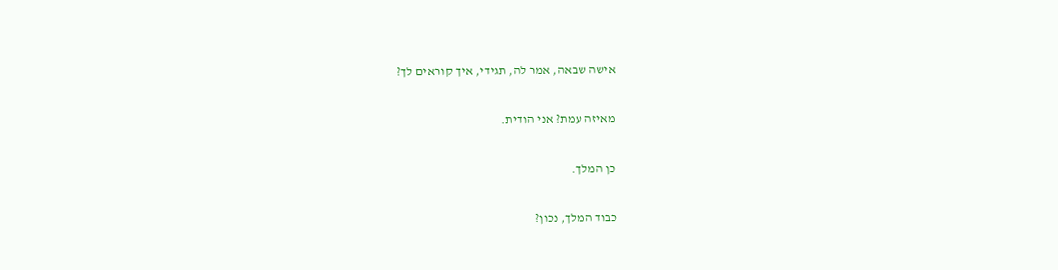אישה שבאה, אמר לה, תגידי, איך קוראים לך?

מאיזה עמת? אני הודית.

כן המלך.

כבוד המלך, נכון?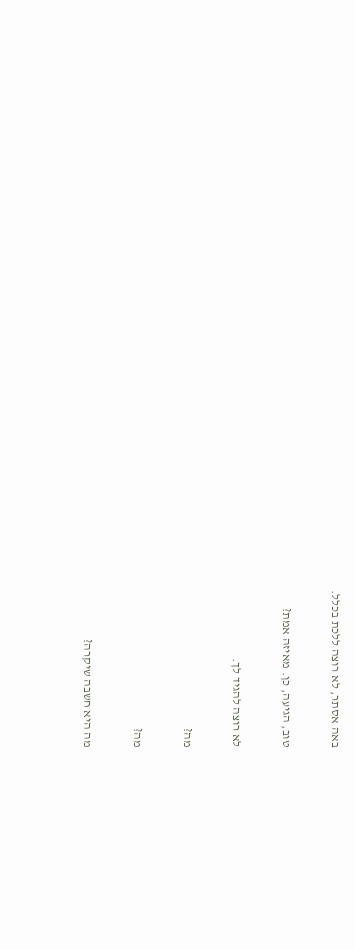באה אסתר, לא רוצה ללכת בכלל.

טוב, הגיעה, כן. מאיזה אמת?

לא רוצה להגיד לך.

מה?

מה?

מה היא חשבה שיקרה?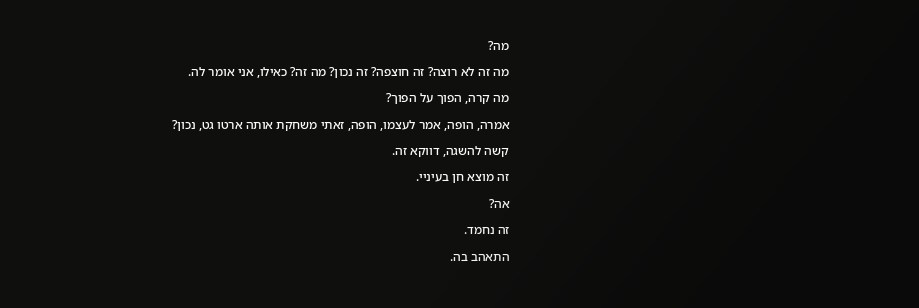מה?

מה זה לא רוצה? זה חוצפה? זה נכון? מה זה? כאילו, אני אומר לה.

מה קרה, הפוך על הפוך?

אמרה, הופה, אמר לעצמו, הופה, זאתי משחקת אותה ארטו גט, נכון?

קשה להשגה, דווקא זה.

זה מוצא חן בעיניי.

אה?

זה נחמד.

התאהב בה.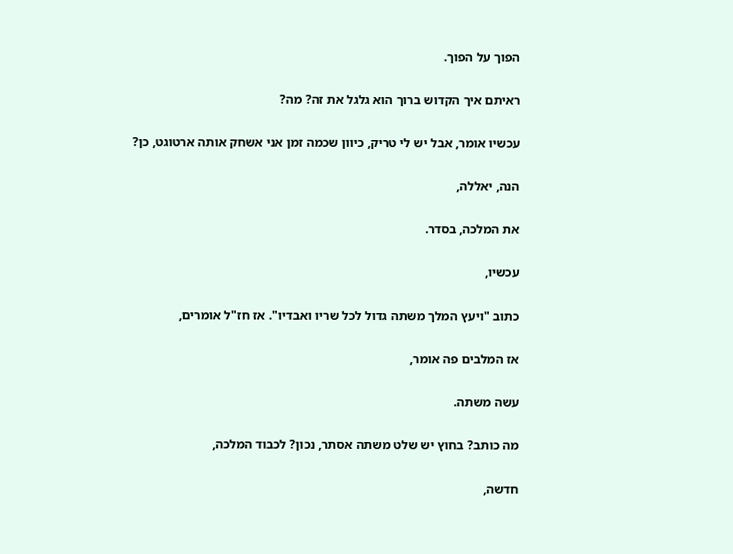הפוך על הפוך.

ראיתם איך הקדוש ברוך הוא גלגל את זה? מה?

עכשיו אומר, אבל יש לי טריק, כיוון שכמה זמן אני אשחק אותה ארטוגט, כן?

הנה, יאללה,

את המלכה, בסדר.

עכשיו,

כתוב "ויעץ המלך משתה גדול לכל שריו ואבדיו". אז חז"ל אומרים,

אז המלבים פה אומר,

עשה משתה.

מה כותב? בחוץ יש שלט משתה אסתר, נכון? לכבוד המלכה,

חדשה,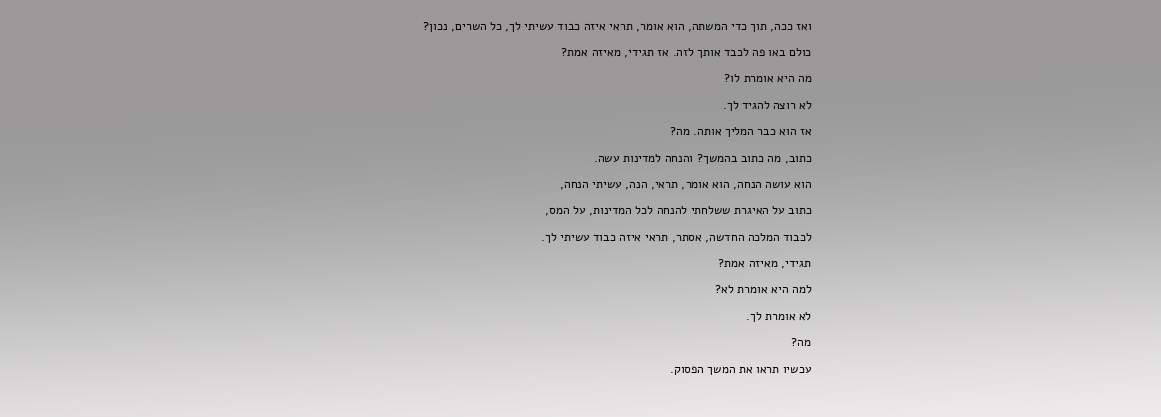ואז ככה, תוך כדי המשתה, הוא אומר, תראי איזה כבוד עשיתי לך, כל השרים, נכון?

כולם באו פה לכבד אותך לזה. אז תגידי, מאיזה אמת?

מה היא אומרת לו?

לא רוצה להגיד לך.

אז הוא כבר המליך אותה. מה?

כתוב, מה כתוב בהמשך? והנחה למדינות עשה.

הוא עושה הנחה, הוא אומר, תראי, הנה, עשיתי הנחה,

כתוב על האיגרת ששלחתי להנחה לכל המדינות, על המס,

לכבוד המלכה החדשה, אסתר, תראי איזה כבוד עשיתי לך.

תגידי, מאיזה אמת?

למה היא אומרת לא?

לא אומרת לך.

מה?

עכשיו תראו את המשך הפסוק.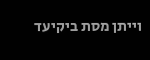וייתן מסת ביקיעד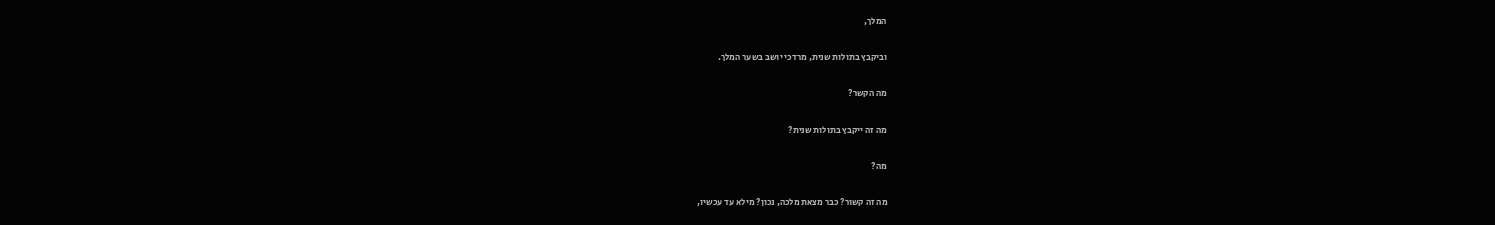המלך,

וביקבץ בתולות שנית, מרדכי יושב בשער המלך.

מה הקשר?

מה זה ייקבץ בתולות שנית?

מה?

מה זה קשור? כבר מצאת מלכה, נכון? מילא עד עכשיו,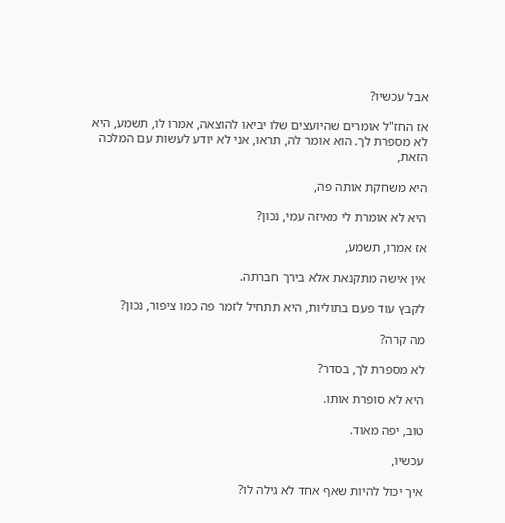אבל עכשיו?

אז החז"ל אומרים שהיועצים שלו יביאו להוצאה, אמרו לו, תשמע, היא לא מספרת לך. הוא אומר לה, תראו, אני לא יודע לעשות עם המלכה הזאת,

היא משחקת אותה פה,

היא לא אומרת לי מאיזה עמי, נכון?

אז אמרו, תשמע,

אין אישה מתקנאת אלא בירך חברתה.

לקבץ עוד פעם בתוליות, היא תתחיל לזמר פה כמו ציפור, נכון?

מה קרה?

לא מספרת לך, בסדר?

היא לא סופרת אותו.

טוב, יפה מאוד.

עכשיו,

איך יכול להיות שאף אחד לא גילה לו?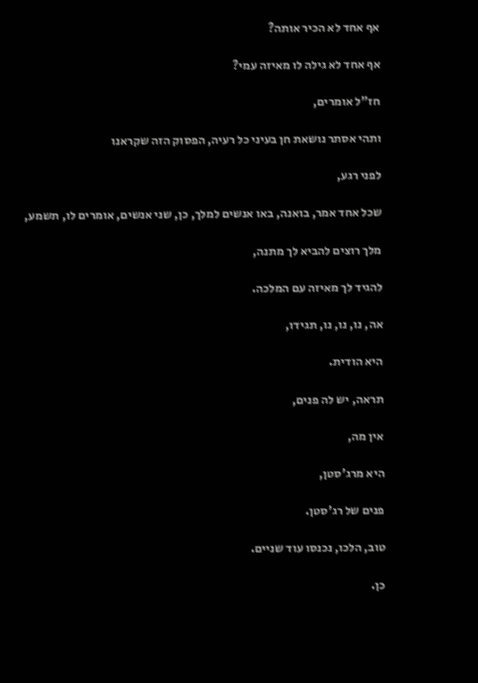אף אחד לא הכיר אותה?

אף אחד לא גילה לו מאיזה עמי?

חז"ל אומרים,

ותהי אסתר נושאת חן בעיני כל רעיה, הפסוק הזה שקראנו

לפני רגע,

שכל אחד אמר, בואנה, באו אנשים למלך, כן, שני אנשים, אומרים לו, תשמע,

מלך רוצים להביא לך מתנה,

להגיד לך מאיזה עם המלכה.

אה, נו, נו, נו, תגידו,

היא הודית.

תראה, יש לה פנים,

אין מה,

היא מרג'סטן,

פנים של רג'סטן.

טוב, הלכו, נכנסו עוד שניים.

כן.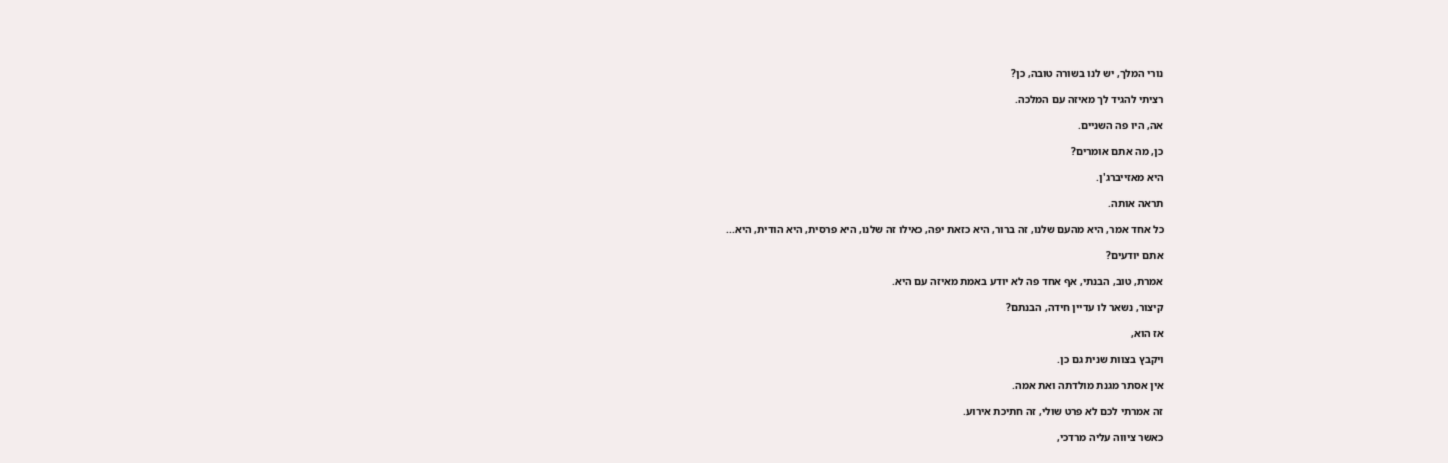נורי המלך, יש לנו בשורה טובה, כן?

רציתי להגיד לך מאיזה עם המלכה.

אה, היו פה השניים.

כן, מה אתם אומרים?

היא מאזייברג'ן.

תראה אותה.

כל אחד אמר, היא מהעם שלנו, זה ברור, היא כזאת יפה, כאילו זה שלנו, היא פרסית, היא הודית, היא...

אתם יודעים?

אמרת, טוב, הבנתי, אף אחד פה לא יודע באמת מאיזה עם היא.

קיצור, נשאר לו עדיין חידה, הבנתם?

אז הוא,

ויקבץ בצוות שנית גם כן.

אין אסתר מגנת מולדתה ואת אמה.

זה אמרתי לכם לא פרט שולי, זה חתיכת אירוע.

כאשר ציווה עליה מרדכי,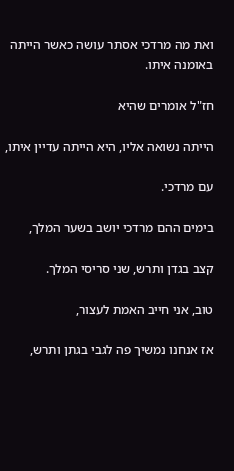ואת מה מרדכי אסתר עושה כאשר הייתה באומנה איתו.

חז"ל אומרים שהיא

הייתה נשואה אליו, היא הייתה עדיין איתו,

עם מרדכי.

בימים ההם מרדכי יושב בשער המלך,

קצב בגדן ותרש, שני סריסי המלך.

טוב, אני חייב האמת לעצור,

אז אנחנו נמשיך פה לגבי בגתן ותרש,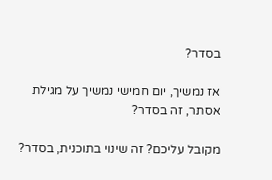בסדר?

אז נמשיך, יום חמישי נמשיך על מגילת אסתר, זה בסדר?

מקובל עליכם? זה שינוי בתוכנית, בסדר?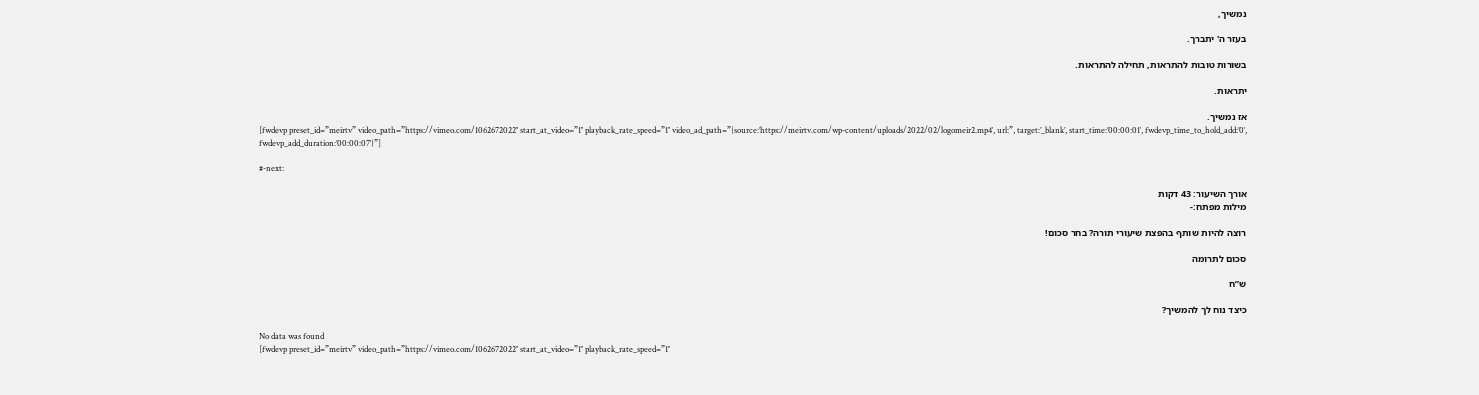נמשיך,

בעזר ה' יתברך.

בשורות טובות להתראות, תחילה להתראות.

יתראות.

אז נמשיך.
[fwdevp preset_id=”meirtv” video_path=”https://vimeo.com/1062672022″ start_at_video=”1″ playback_rate_speed=”1″ video_ad_path=”{source:’https://meirtv.com/wp-content/uploads/2022/02/logomeir2.mp4′, url:”, target:’_blank’, start_time:’00:00:01′, fwdevp_time_to_hold_add:’0′, fwdevp_add_duration:’00:00:07′}”]

#-next:

אורך השיעור: 43 דקות
מילות מפתח:-

רוצה להיות שותף בהפצת שיעורי תורה? בחר סכום!

סכום לתרומה

ש”ח

כיצד נוח לך להמשיך?

No data was found
[fwdevp preset_id=”meirtv” video_path=”https://vimeo.com/1062672022″ start_at_video=”1″ playback_rate_speed=”1″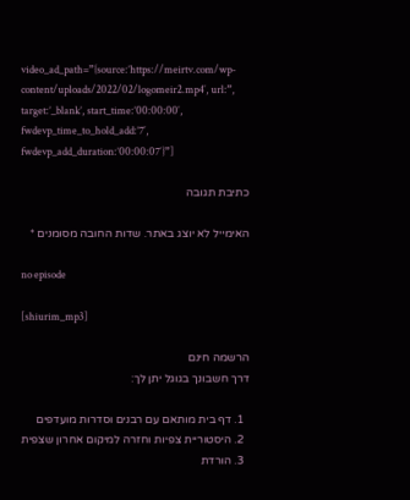video_ad_path=”{source:’https://meirtv.com/wp-content/uploads/2022/02/logomeir2.mp4′, url:”, target:’_blank’, start_time:’00:00:00′, fwdevp_time_to_hold_add:’7′, fwdevp_add_duration:’00:00:07′}”]

כתיבת תגובה

האימייל לא יוצג באתר. שדות החובה מסומנים *

no episode

[shiurim_mp3]

הרשמה חינם
דרך חשבונך בגוגל יתן לך:

  1. דף בית מותאם עם רבנים וסדרות מועדפים
  2. היסטוריית צפיות וחזרה למיקום אחרון שצפית
  3. הורדת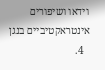וידאו ושיפורים אינטראקטיביים בנגן
  4.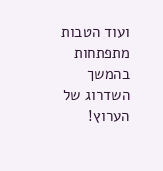ועוד הטבות מתפתחות בהמשך השדרוג של הערוץ!